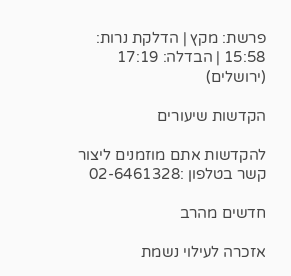פרשת: מקץ | הדלקת נרות: 15:58 | הבדלה: 17:19 (ירושלים)

הקדשות שיעורים

להקדשות אתם מוזמנים ליצור קשר בטלפון :02-6461328

חדשים מהרב

אזכרה לעילוי נשמת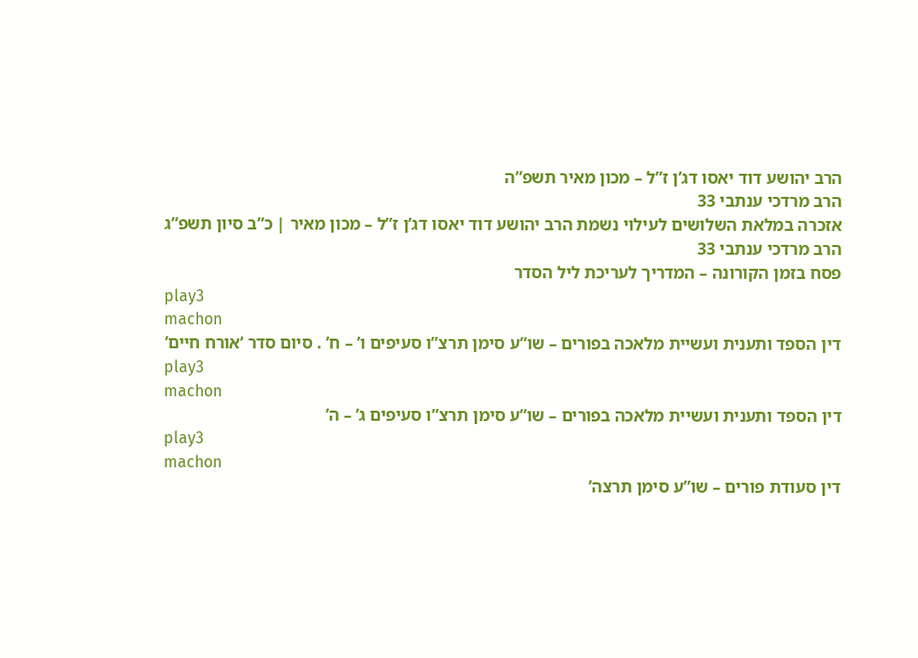הרב יהושע דוד יאסו דג’ן ז”ל – מכון מאיר תשפ”ה
הרב מרדכי ענתבי 33
אזכרה במלאת השלושים לעילוי נשמת הרב יהושע דוד יאסו דג’ן ז”ל – מכון מאיר | כ”ב סיון תשפ”ג
הרב מרדכי ענתבי 33
פסח בזמן הקורונה – המדריך לעריכת ליל הסדר
play3
machon
דין הספד ותענית ועשיית מלאכה בפורים – שו”ע סימן תרצ”ו סעיפים ו’ – ח’ . סיום סדר ‘אורח חיים’
play3
machon
דין הספד ותענית ועשיית מלאכה בפורים – שו”ע סימן תרצ”ו סעיפים ג’ – ה’
play3
machon
דין סעודת פורים – שו”ע סימן תרצה’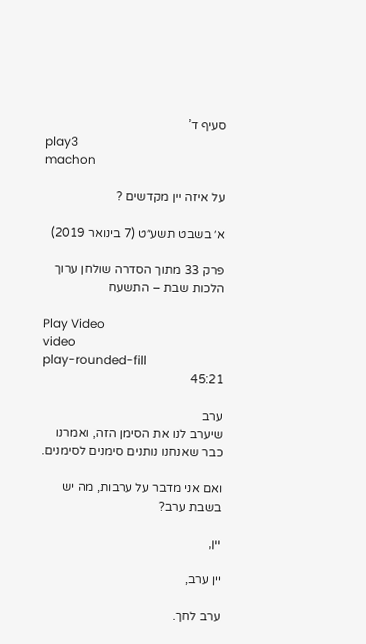סעיף ד’
play3
machon

על איזה יין מקדשים ?

א׳ בשבט תשע״ט (7 בינואר 2019)

פרק 33 מתוך הסדרה שולחן ערוך הלכות שבת – התשעח

Play Video
video
play-rounded-fill
45:21

ערב
שיערב לנו את הסימן הזה, ואמרנו כבר שאנחנו נותנים סימנים לסימנים.

ואם אני מדבר על ערבות, מה יש בשבת ערב?

יין,

יין ערב,

ערב לחך.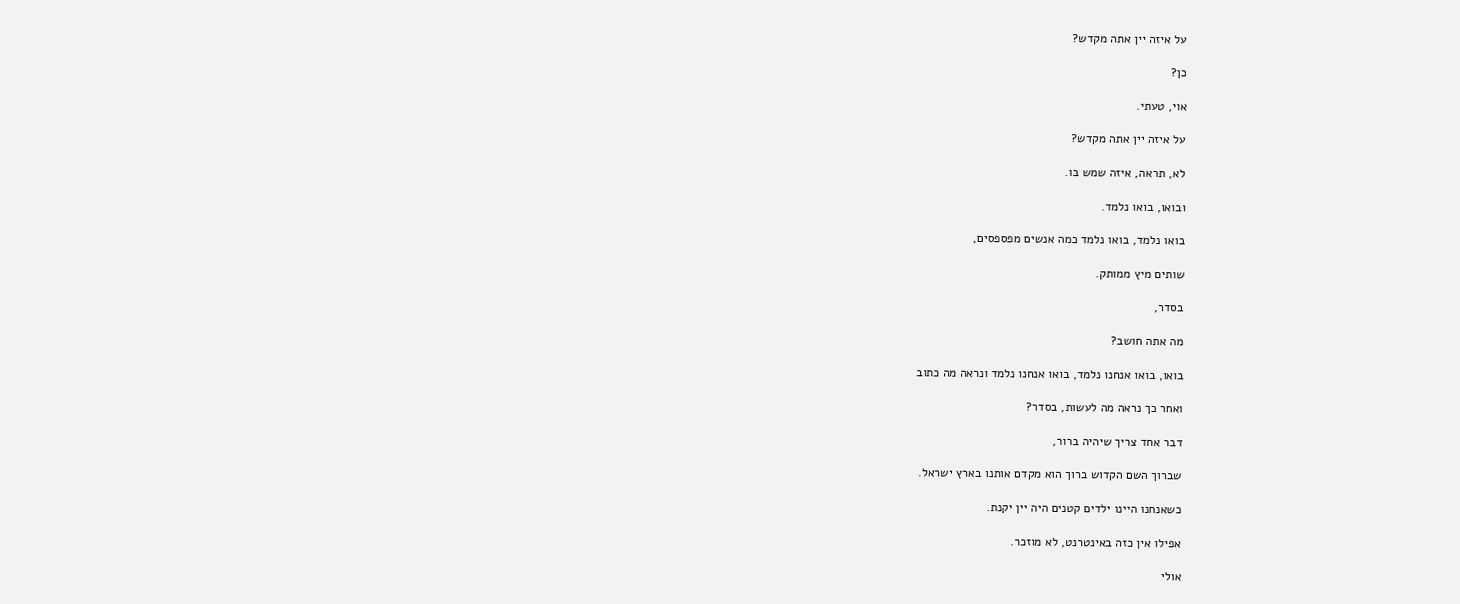על איזה יין אתה מקדש?

כן?

אוי, טעתי.

על איזה יין אתה מקדש?

לא, תראה, איזה שמש בו.

ובואו, בואו נלמד.

בואו נלמד, בואו נלמד כמה אנשים מפספסים,

שותים מיץ ממותק.

בסדר,

מה אתה חושב?

בואו, בואו אנחנו נלמד, בואו אנחנו נלמד ונראה מה כתוב

ואחר כך נראה מה לעשות, בסדר?

דבר אחד צריך שיהיה ברור,

שברוך השם הקדוש ברוך הוא מקדם אותנו בארץ ישראל.

כשאנחנו היינו ילדים קטנים היה יין יקנת.

אפילו אין כזה באינטרנט, לא מוזכר.

אולי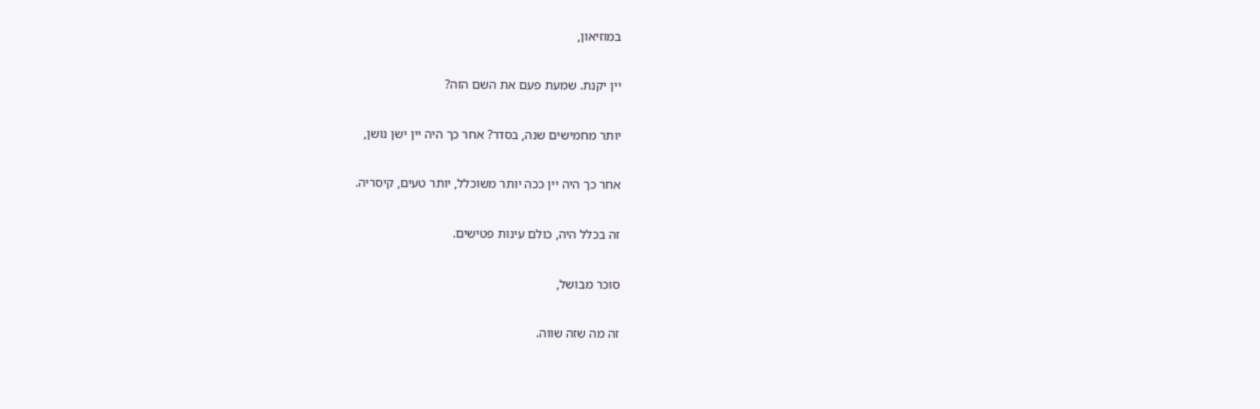במוזיאון,

יין יקנת. שמעת פעם את השם הזה?

יותר מחמישים שנה, בסדר? אחר כך היה יין ישן נושן,

אחר כך היה יין ככה יותר משוכלל, יותר טעים, קיסריה.

זה בכלל היה, כולם עינות פטישים.

סוכר מבושל,

זה מה שזה שווה.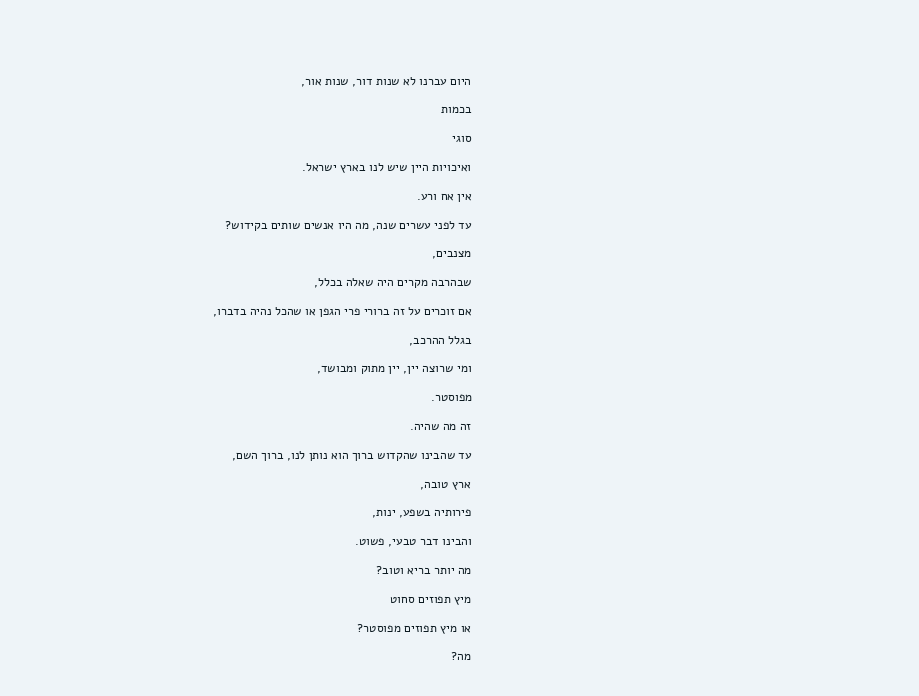היום עברנו לא שנות דור, שנות אור,

בכמות

סוגי

ואיכויות היין שיש לנו בארץ ישראל.

אין אח ורע.

עד לפני עשרים שנה, מה היו אנשים שותים בקידוש?

מצנבים,

שבהרבה מקרים היה שאלה בכלל,

אם זוכרים על זה ברורי פרי הגפן או שהכל נהיה בדברו,

בגלל ההרכב,

ומי שרוצה יין, יין מתוק ומבושד,

מפוסטר.

זה מה שהיה.

עד שהבינו שהקדוש ברוך הוא נותן לנו, ברוך השם,

ארץ טובה,

פירותיה בשפע, ינות,

והבינו דבר טבעי, פשוט.

מה יותר בריא וטוב?

מיץ תפוזים סחוט

או מיץ תפוזים מפוסטר?

מה?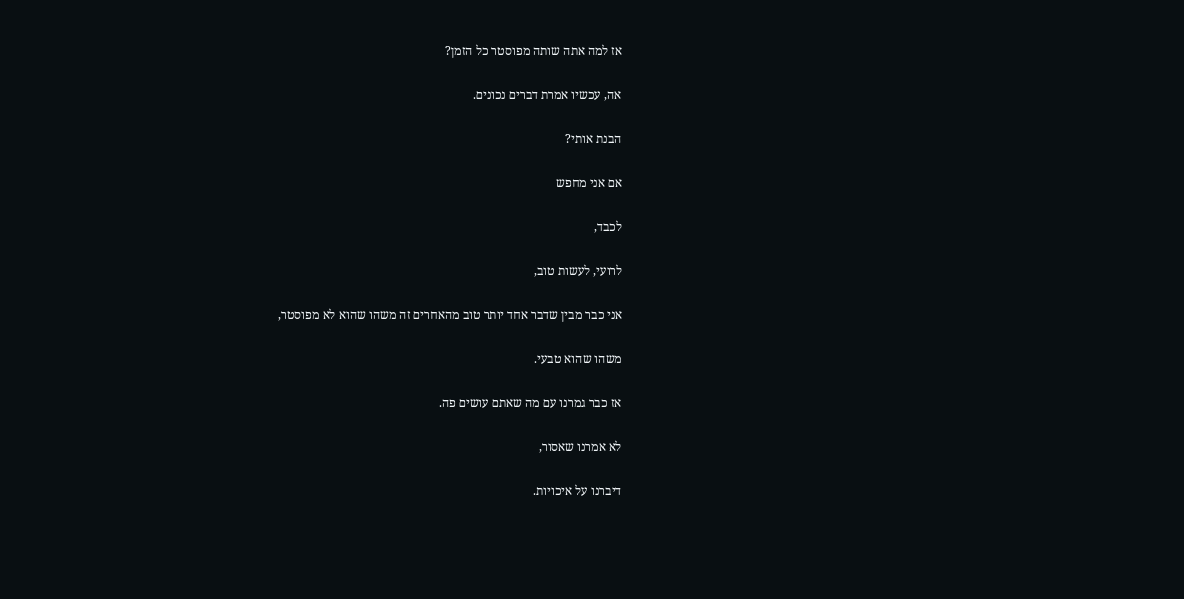אז למה אתה שותה מפוסטר כל הזמן?

אה, עכשיו אמרת דברים נכונים.

הבנת אותי?

אם אני מחפש

לכבד,

לרועי, לעשות טוב,

אני כבר מבין שדבר אחד יותר טוב מהאחרים זה משהו שהוא לא מפוסטר,

משהו שהוא טבעי.

אז כבר גמרנו עם מה שאתם עושים פה.

לא אמרנו שאסור,

דיברנו על איכויות.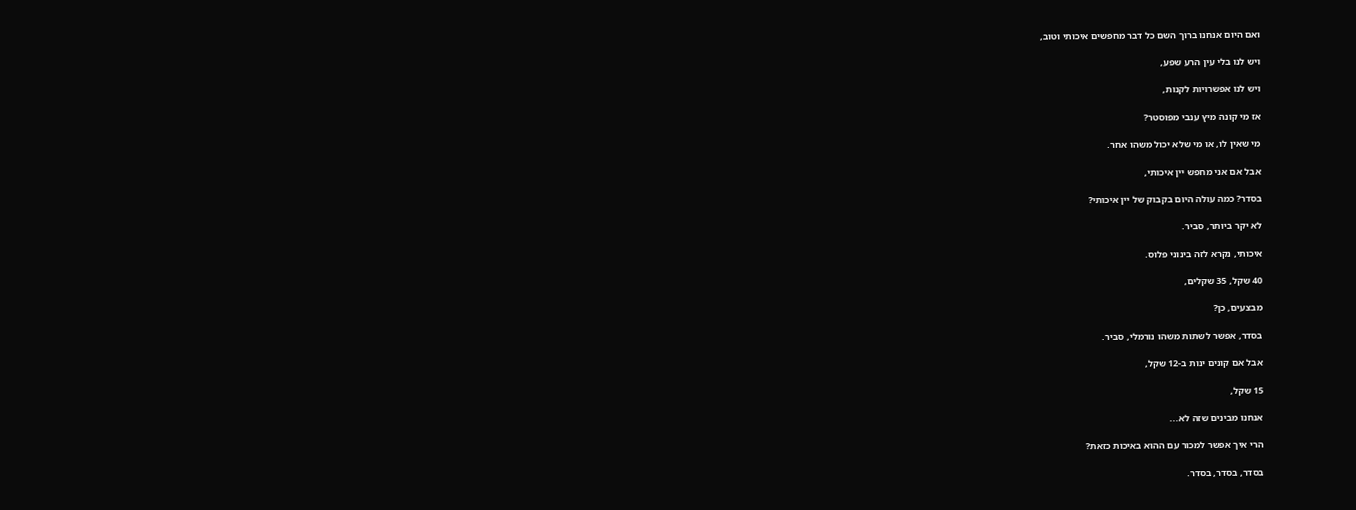ואם היום אנחנו ברוך השם כל דבר מחפשים איכותי וטוב,

ויש לנו בלי עין הרע שפע,

ויש לנו אפשרויות לקנות,

אז מי קונה מיץ ענבי מפוסטר?

מי שאין לו, או מי שלא יכול משהו אחר.

אבל אם אני מחפש יין איכותי,

בסדר? כמה עולה היום בקבוק של יין איכותי?

לא יקר ביותר, סביר.

איכותי, נקרא לזה בינוני פלוס.

40 שקל, 35 שקלים,

מבצעים, כן?

בסדר, אפשר לשתות משהו נורמלי, סביר.

אבל אם קונים ינות ב-12 שקל,

15 שקל,

אנחנו מבינים שזה לא...

הרי איך אפשר למכור עם ההוא באיכות כזאת?

בסדר, בסדר, בסדר.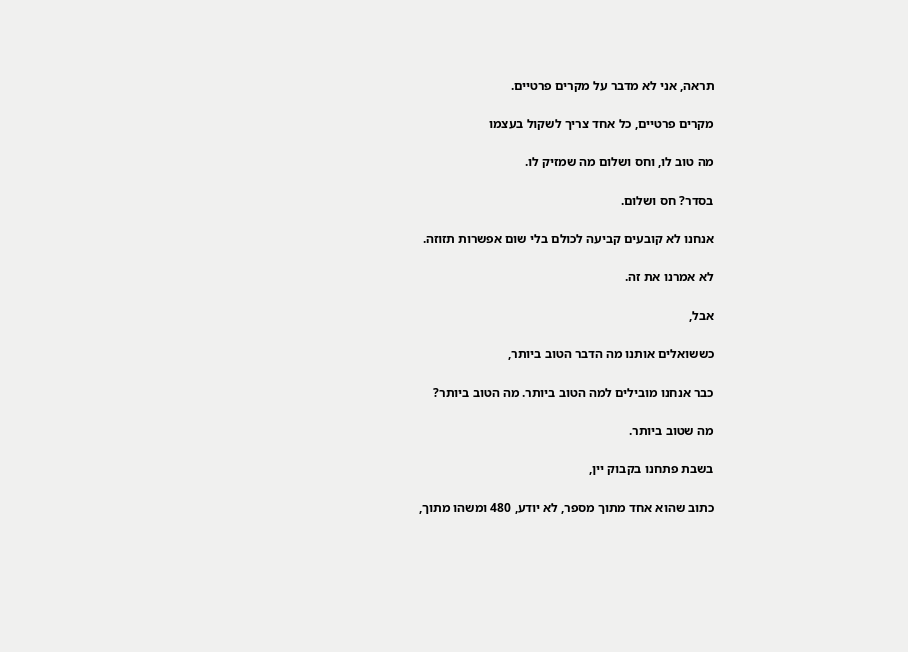תראה, אני לא מדבר על מקרים פרטיים.

מקרים פרטיים, כל אחד צריך לשקול בעצמו

מה טוב לו, וחס ושלום מה שמזיק לו.

בסדר? חס ושלום.

אנחנו לא קובעים קביעה לכולם בלי שום אפשרות תזוזה.

לא אמרנו את זה.

אבל,

כששואלים אותנו מה הדבר הטוב ביותר,

כבר אנחנו מובילים למה הטוב ביותר. מה הטוב ביותר?

מה שטוב ביותר.

בשבת פתחנו בקבוק יין,

כתוב שהוא אחד מתוך מספר, לא יודע, 480 ומשהו מתוך,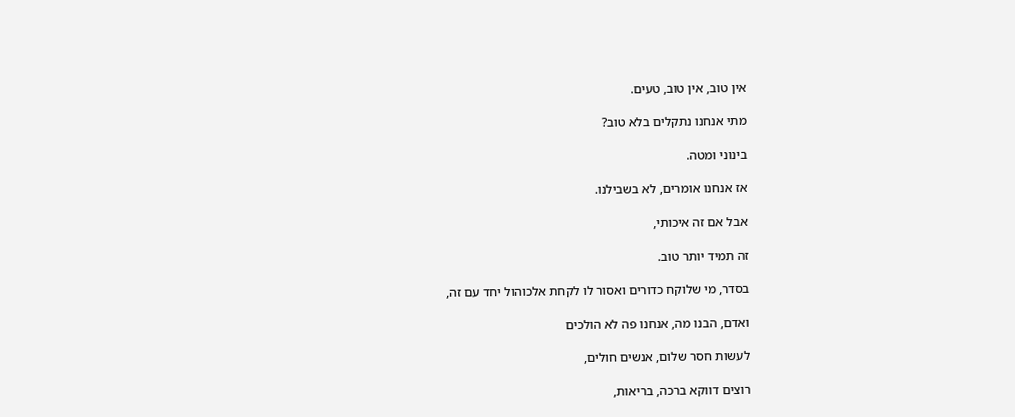אין טוב, אין טוב, טעים.

מתי אנחנו נתקלים בלא טוב?

בינוני ומטה.

אז אנחנו אומרים, לא בשבילנו.

אבל אם זה איכותי,

זה תמיד יותר טוב.

בסדר, מי שלוקח כדורים ואסור לו לקחת אלכוהול יחד עם זה,

ואדם, הבנו מה, אנחנו פה לא הולכים

לעשות חסר שלום, אנשים חולים,

רוצים דווקא ברכה, בריאות,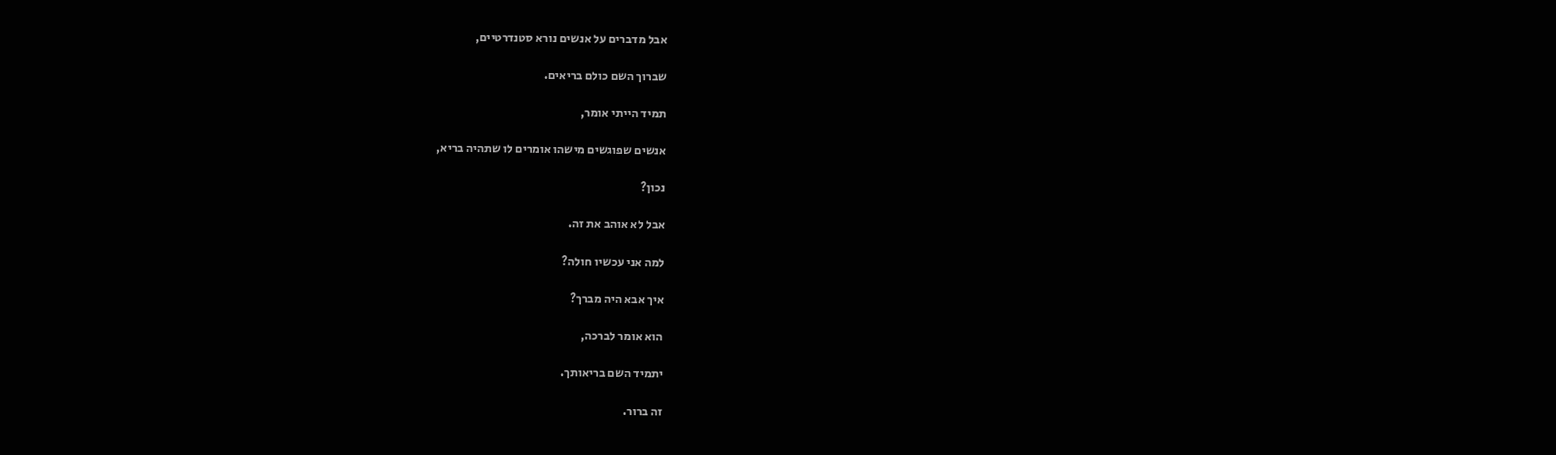אבל מדברים על אנשים נורא סטנדרטיים,

שברוך השם כולם בריאים.

תמיד הייתי אומר,

אנשים שפוגשים מישהו אומרים לו שתהיה בריא,

נכון?

אבל לא אוהב את זה.

למה אני עכשיו חולה?

איך אבא היה מברך?

הוא אומר לברכה,

יתמיד השם בריאותך.

זה ברור.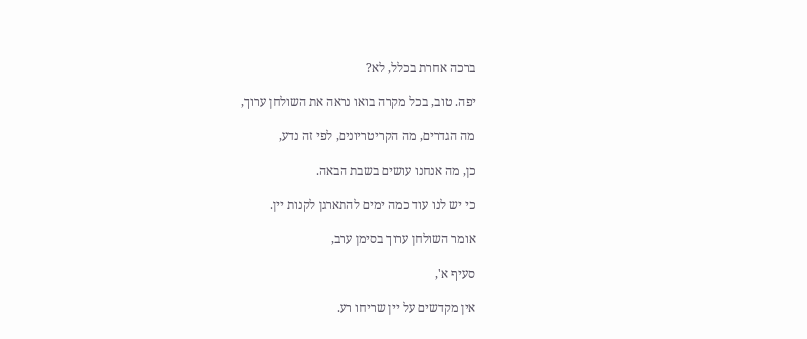ברכה אחרת בכלל, לא?

יפה. טוב, בכל מקרה בואו נראה את השולחן ערוך,

מה הגדרים, מה הקריטריונים, לפי זה נדע,

כן, מה אנחנו עושים בשבת הבאה.

כי יש לנו עוד כמה ימים להתארגן לקנות יין.

אומר השולחן ערוך בסימן ערב,

סעיף א',

אין מקדשים על יין שריחו רע.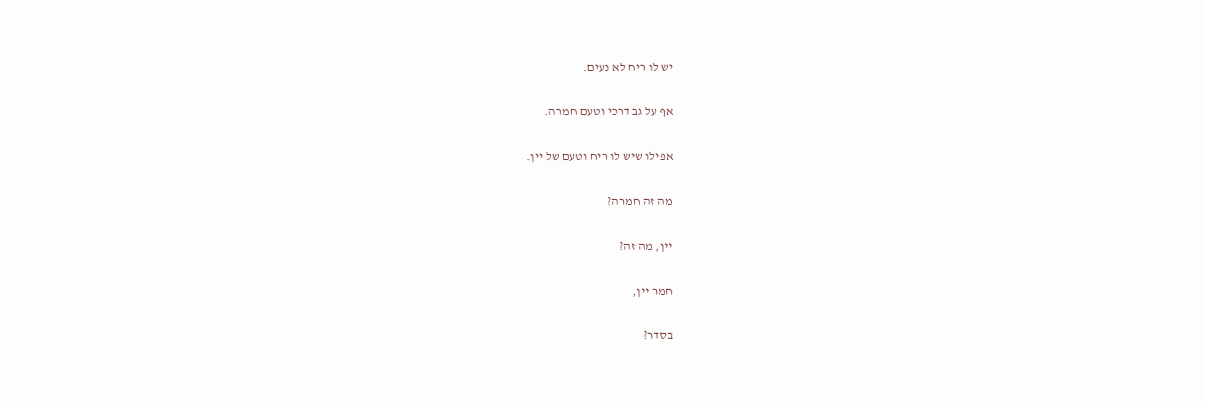יש לו ריח לא נעים.

אף על גב דרכי וטעם חמרה.

אפילו שיש לו ריח וטעם של יין.

מה זה חמרה?

יין, מה זה?

חמר יין,

בסדר?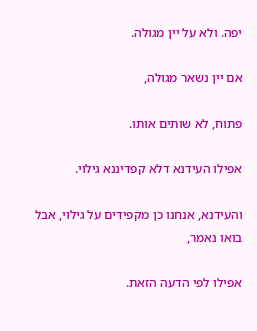יפה. ולא על יין מגולה.

אם יין נשאר מגולה,

פתוח, לא שותים אותו.

אפילו העידנא דלא קפדיננא גילוי.

והעידנא, אנחנו כן מקפידים על גילוי, אבל בואו נאמר,

אפילו לפי הדעה הזאת.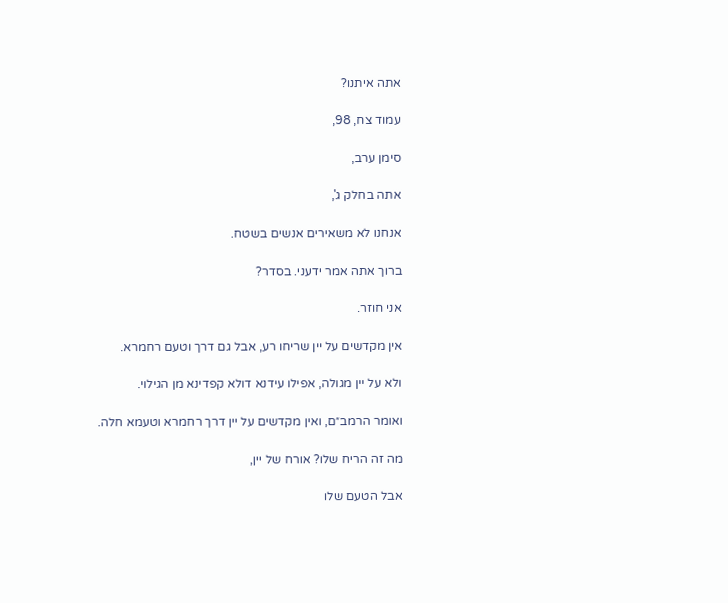אתה איתנו?

עמוד צח, 98,

סימן ערב,

אתה בחלק ג',

אנחנו לא משאירים אנשים בשטח.

ברוך אתה אמר ידעני. בסדר?

אני חוזר.

אין מקדשים על יין שריחו רע, אבל גם דרך וטעם רחמרא.

ולא על יין מגולה, אפילו עידנא דולא קפדינא מן הגילוי.

ואומר הרמב״ם, ואין מקדשים על יין דרך רחמרא וטעמא חלה.

מה זה הריח שלו? אורח של יין,

אבל הטעם שלו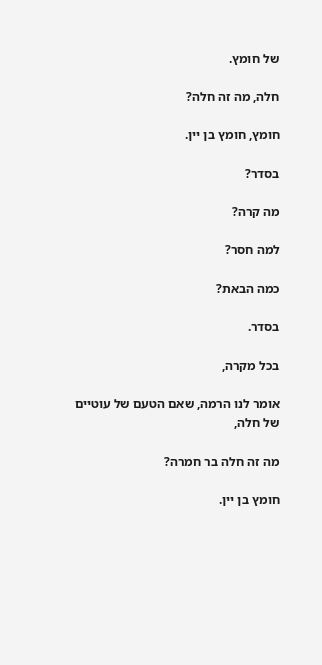של חומץ.

חלה, מה זה חלה?

חומץ, חומץ בן יין.

בסדר?

מה קרה?

למה חסר?

כמה הבאת?

בסדר.

בכל מקרה,

אומר לנו הרמה, שאם הטעם של עוטיים של חלה,

מה זה חלה בר חמרה?

חומץ בן יין.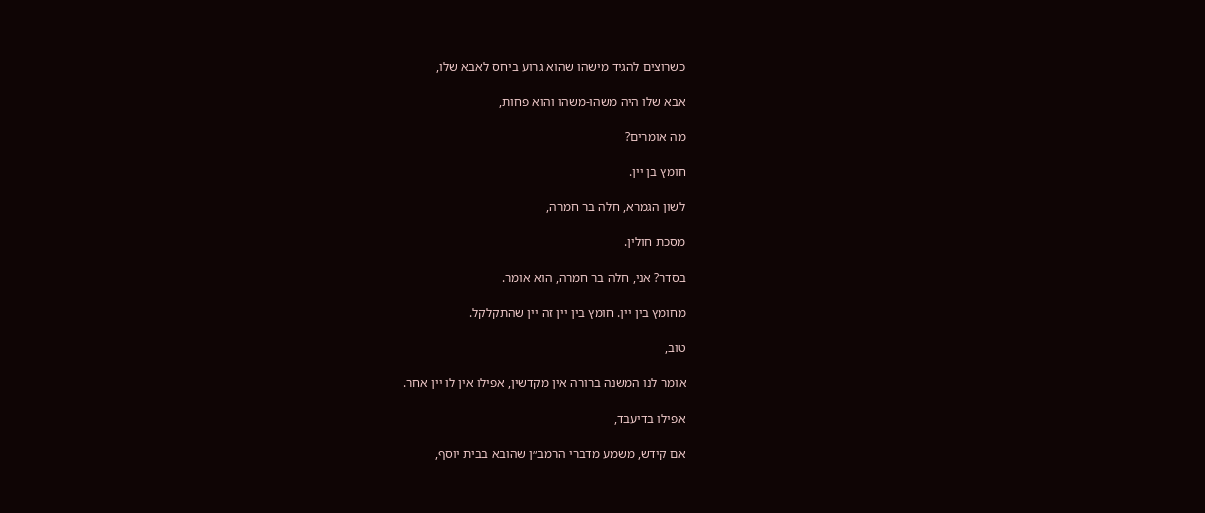כשרוצים להגיד מישהו שהוא גרוע ביחס לאבא שלו,

אבא שלו היה משהו-משהו והוא פחות,

מה אומרים?

חומץ בן יין.

לשון הגמרא, חלה בר חמרה,

מסכת חולין.

בסדר? אני, חלה בר חמרה, הוא אומר.

מחומץ בין יין. חומץ בין יין זה יין שהתקלקל.

טוב,

אומר לנו המשנה ברורה אין מקדשין, אפילו אין לו יין אחר.

אפילו בדיעבד,

אם קידש, משמע מדברי הרמב״ן שהובא בבית יוסף,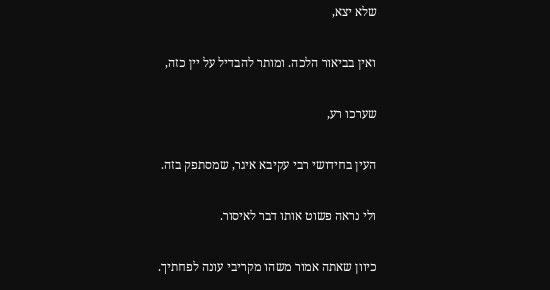שלא יצא,

ואין בביאור הלכה. ומותר להבדיל על יין כזה,

שערכו רע,

העין בחידושי רבי עקיבא איגר, שמסתפק בזה.

ולי נראה פשוט אותו דבר לאיסור.

כיוון שאתה אמור משהו מקריבי עונה לפחתיך.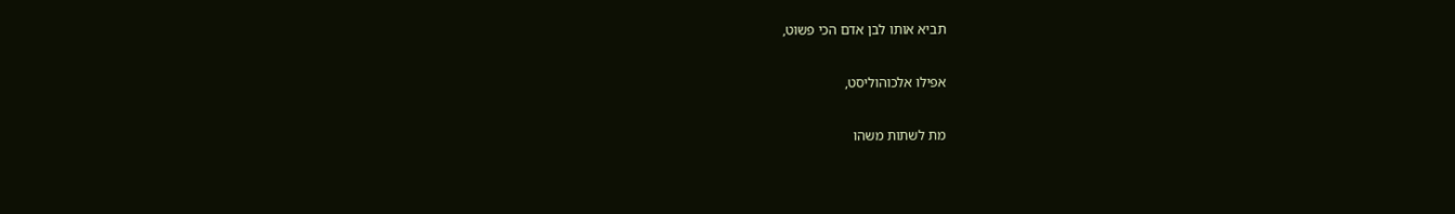תביא אותו לבן אדם הכי פשוט,

אפילו אלכוהוליסט,

מת לשתות משהו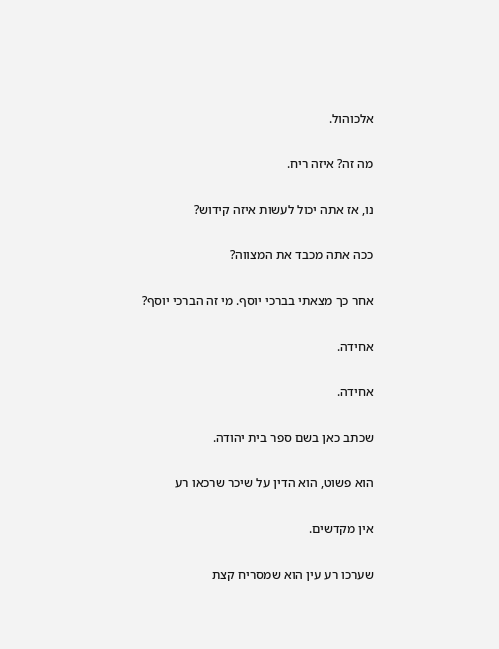אלכוהול.

מה זה? איזה ריח.

נו, אז אתה יכול לעשות איזה קידוש?

ככה אתה מכבד את המצווה?

אחר כך מצאתי בברכי יוסף. מי זה הברכי יוסף?

אחידה.

אחידה.

שכתב כאן בשם ספר בית יהודה.

הוא פשוט, הוא הדין על שיכר שרכאו רע

אין מקדשים.

שערכו רע עין הוא שמסריח קצת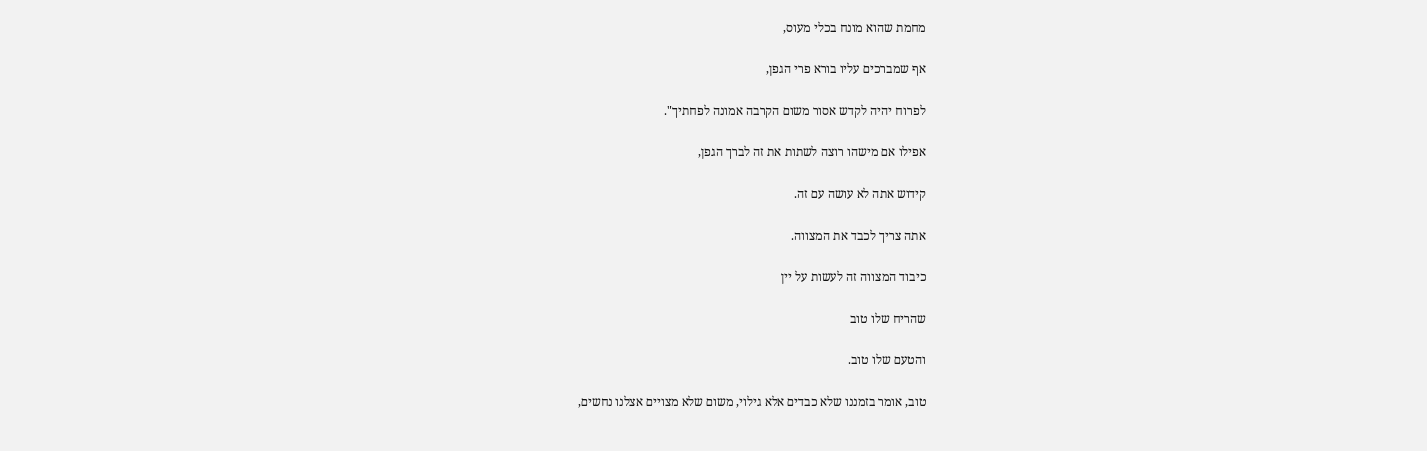מחמת שהוא מונח בכלי מעוס,

אף שמברכים עליו בורא פרי הגפן,

לפרוח יהיה לקדש אסור משום הקרבה אמונה לפחתיך".

אפילו אם מישהו רוצה לשתות את זה לברך הגפן,

קידוש אתה לא עושה עם זה.

אתה צריך לכבד את המצווה.

כיבוד המצווה זה לעשות על יין

שהריח שלו טוב

והטעם שלו טוב.

טוב, אומר בזמננו שלא כבדים אלא גילוי, משום שלא מצויים אצלנו נחשים,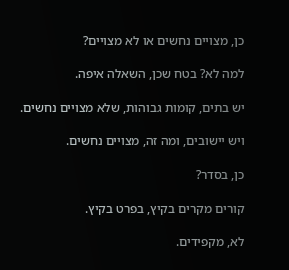כן, מצויים נחשים או לא מצויים?

למה לא? בטח שכן, השאלה איפה.

יש בתים, קומות גבוהות, שלא מצויים נחשים.

ויש יישובים, ומה זה, מצויים נחשים.

כן, בסדר?

קורים מקרים בקיץ, בפרט בקיץ.

לא, מקפידים.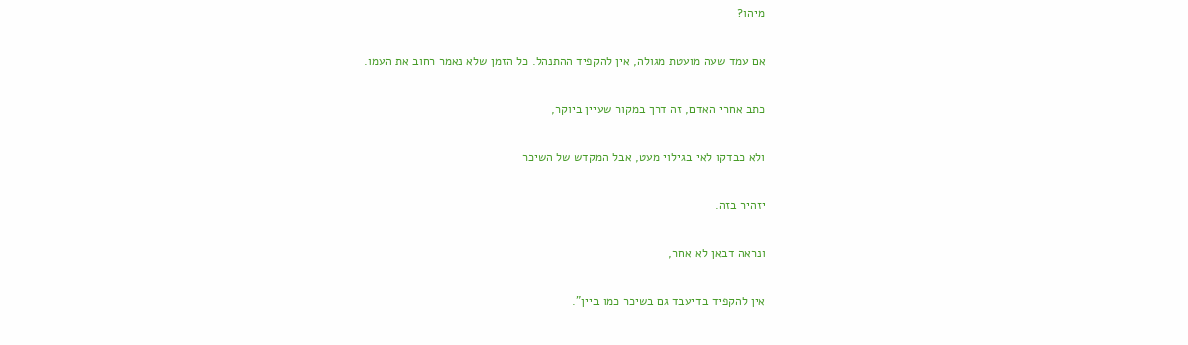מיהו?

אם עמד שעה מועטת מגולה, אין להקפיד ההתנהל. כל הזמן שלא נאמר רחוב את העמו.

כתב אחרי האדם, זה דרך במקור שעיין ביוקר,

ולא כבדקו לאי בגילוי מעט, אבל המקדש של השיכר

יזהיר בזה.

ונראה דבאן לא אחר,

אין להקפיד בדיעבד גם בשיכר כמו ביין".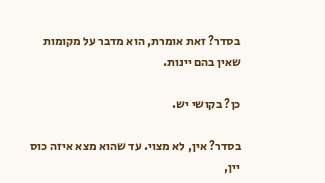בסדר? זאת אומרת, הוא מדבר על מקומות שאין בהם יינות.

כן? בקושי יש.

בסדר? אין, לא מצוי. עד שהוא מצא איזה כוס יין,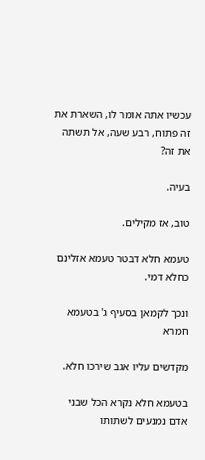עכשיו אתה אומר לו, השארת את זה פתוח, רבע שעה, אל תשתה את זה?

בעיה.

טוב, אז מקילים.

טעמא חלא דבטר טעמא אזלינם כחלא דמי.

ונכך לקמאן בסעיף ג' בטעמא חמרא

מקדשים עליו אגב שירכו חלא.

בטעמא חלא נקרא הכל שבני אדם נמנעים לשתותו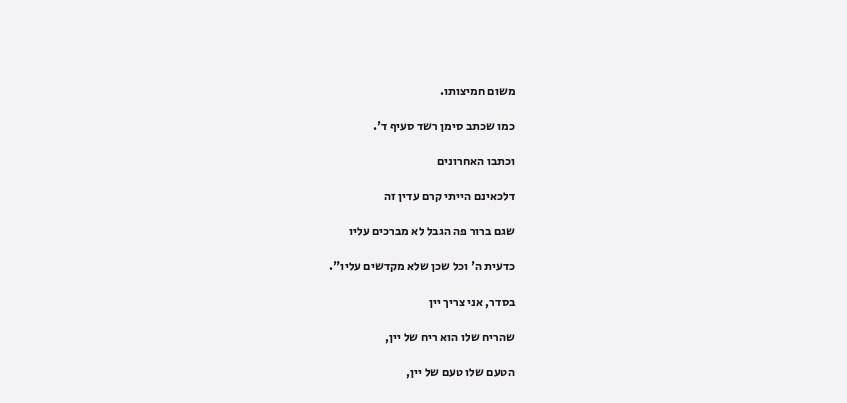משום חמיצותו.

כמו שכתב סימן רשד סעיף ד'.

וכתבו האחרונים

דלכאינם הייתי קרם עדין זה

שגם ברור פה הגבל לא מברכים עליו

כדעית ה' וכל שכן שלא מקדשים עליו".

בסדר, אני צריך יין

שהריח שלו הוא ריח של יין,

הטעם שלו טעם של יין,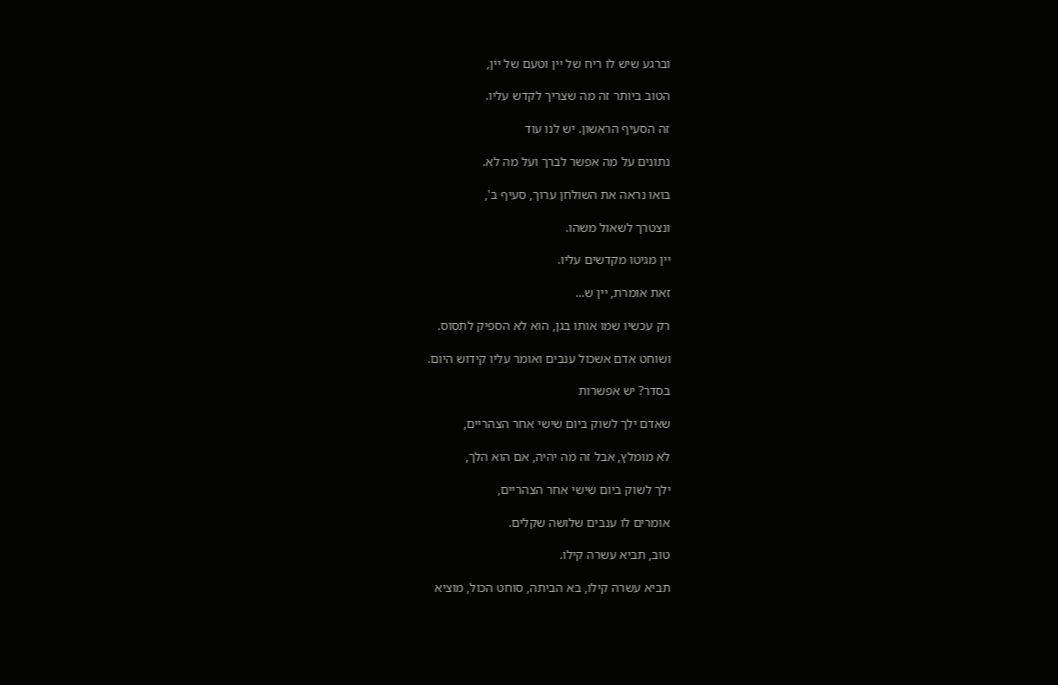וברגע שיש לו ריח של יין וטעם של יין,

הטוב ביותר זה מה שצריך לקדש עליו.

זה הסעיף הראשון. יש לנו עוד

נתונים על מה אפשר לברך ועל מה לא.

בואו נראה את השולחן ערוך, סעיף ב',

ונצטרך לשאול משהו.

יין מגיטו מקדשים עליו.

זאת אומרת, יין ש...

רק עכשיו שמו אותו בגן, הוא לא הספיק לתסוס.

ושוחט אדם אשכול ענבים ואומר עליו קידוש היום.

בסדר? יש אפשרות

שאדם ילך לשוק ביום שישי אחר הצהריים,

לא מומלץ, אבל זה מה יהיה, אם הוא הלך,

ילך לשוק ביום שישי אחר הצהריים,

אומרים לו ענבים שלושה שקלים.

טוב, תביא עשרה קילו.

תביא עשרה קילו, בא הביתה, סוחט הכול, מוציא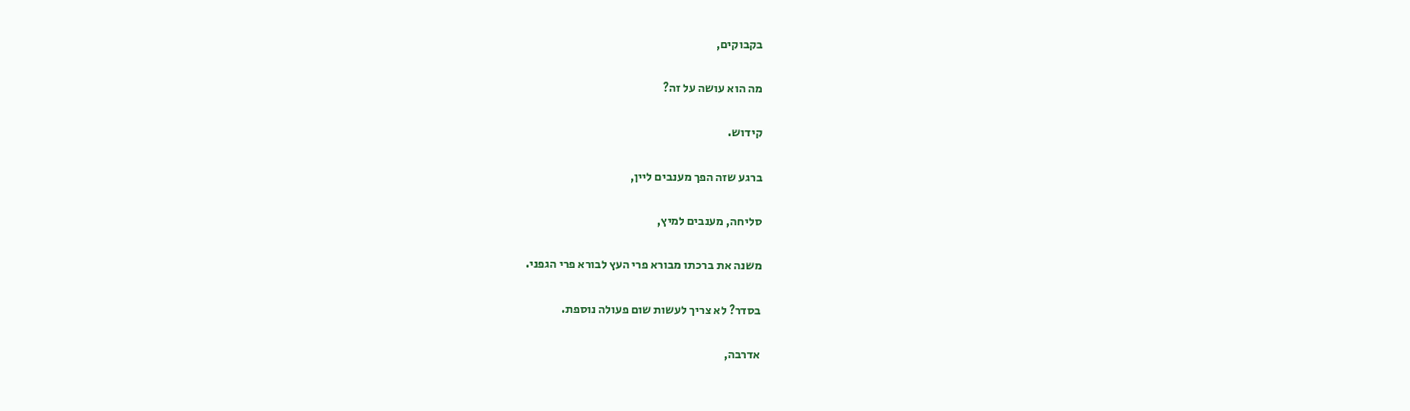בקבוקים,

מה הוא עושה על זה?

קידוש.

ברגע שזה הפך מענבים ליין,

סליחה, מענבים למיץ,

משנה את ברכתו מבורא פרי העץ לבורא פרי הגפני.

בסדר? לא צריך לעשות שום פעולה נוספת.

אדרבה,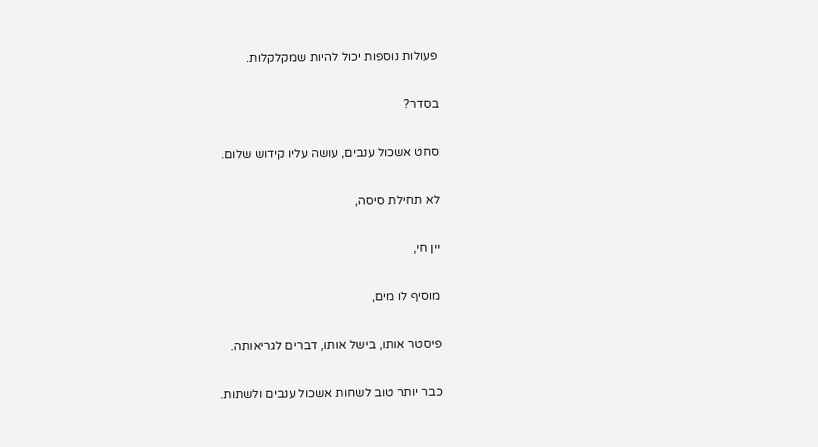פעולות נוספות יכול להיות שמקלקלות.

בסדר?

סחט אשכול ענבים, עושה עליו קידוש שלום.

לא תחילת סיסה,

יין חי,

מוסיף לו מים,

פיסטר אותו, בישל אותו, דברים לגריאותה.

כבר יותר טוב לשחות אשכול ענבים ולשתות.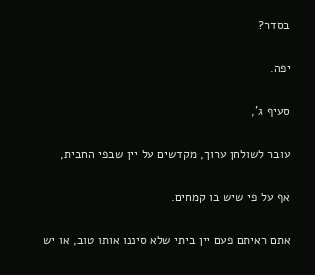בסדר?

יפה.

סעיף ג',

עובר לשולחן ערוך, מקדשים על יין שבפי החבית,

אף על פי שיש בו קמחים.

אתם ראיתם פעם יין ביתי שלא סיננו אותו טוב, או יש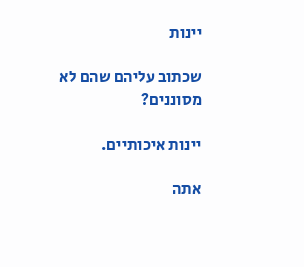יינות

שכתוב עליהם שהם לא מסוננים?

יינות איכותיים.

אתה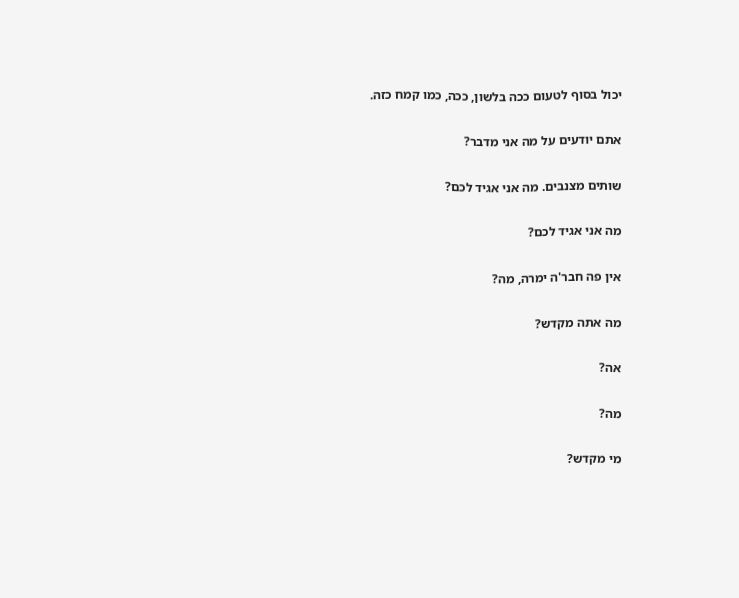יכול בסוף לטעום ככה בלשון, ככה, כמו קמח כזה.

אתם יודעים על מה אני מדבר?

שותים מצנבים. מה אני אגיד לכם?

מה אני אגיד לכם?

אין פה חבר'ה ימרה, מה?

מה אתה מקדש?

אה?

מה?

מי מקדש?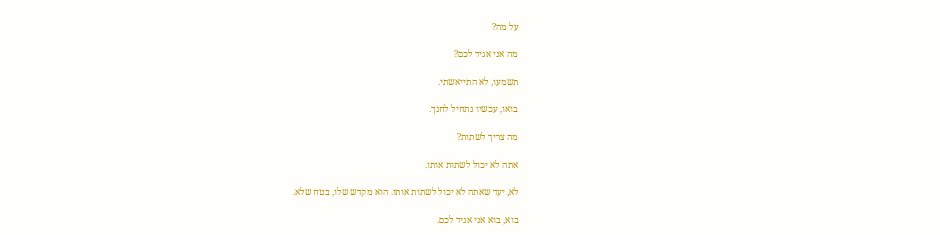על מה?

מה אני אגיד לכם?

תשמעו, לא התייאשתי.

בואו, עכשיו נתחיל לחנך.

מה צריך לשתות?

אתה לא יכול לשתות אותו.

לא, יעד שאתה לא יכול לשתות אותו. הוא מקדש שלו, בטח שלא.

בוא, בוא אני אגיד לכם.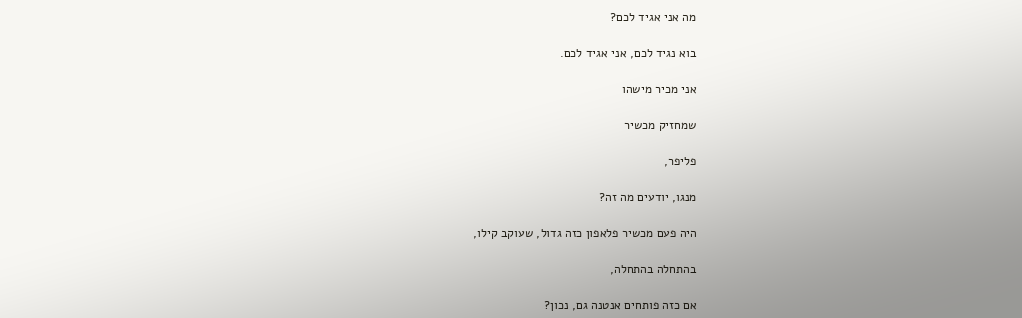מה אני אגיד לכם?

בוא נגיד לכם, אני אגיד לכם.

אני מכיר מישהו

שמחזיק מכשיר

פליפר,

מנגו, יודעים מה זה?

היה פעם מכשיר פלאפון כזה גדול, שעוקב קילו,

בהתחלה בהתחלה,

אם כזה פותחים אנטנה גם, נכון?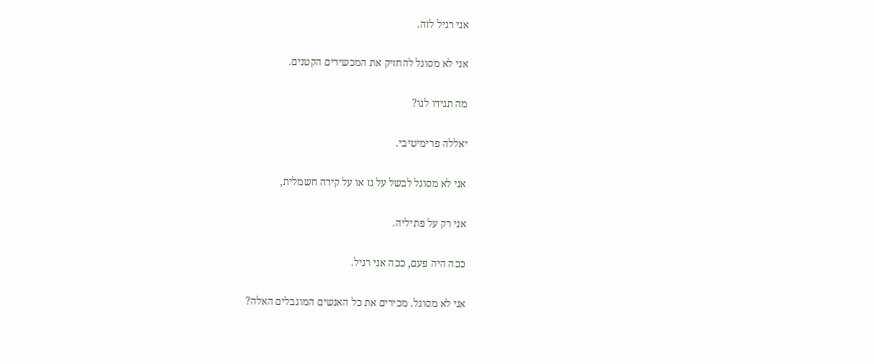אני רגיל לזה.

אני לא מסוגל להחזיק את המכשירים הקטנים.

מה תגידו לנו?

יאללה פרימיטיבי.

אני לא מסוגל לבשל על גז או על קירה חשמלית,

אני רק על פתיליה.

ככה היה פעם, ככה אני רגיל.

אני לא מסוגל. מכירים את כל האנשים המוגבלים האלה?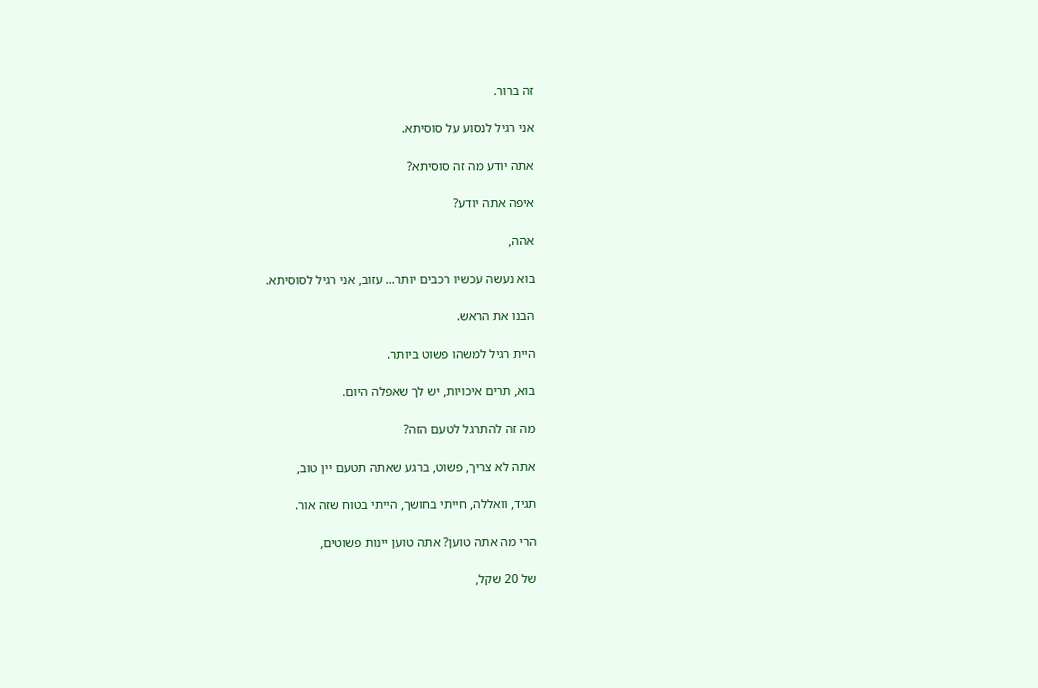זה ברור.

אני רגיל לנסוע על סוסיתא.

אתה יודע מה זה סוסיתא?

איפה אתה יודע?

אהה,

בוא נעשה עכשיו רכבים יותר... עזוב, אני רגיל לסוסיתא.

הבנו את הראש.

היית רגיל למשהו פשוט ביותר.

בוא, תרים איכויות, יש לך שאפלה היום.

מה זה להתרגל לטעם הזה?

אתה לא צריך, פשוט, ברגע שאתה תטעם יין טוב,

תגיד, וואללה, חייתי בחושך, הייתי בטוח שזה אור.

הרי מה אתה טוען? אתה טוען יינות פשוטים,

של 20 שקל,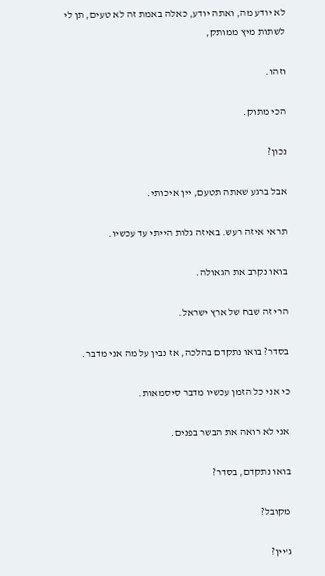לא יודע מה, ואתה יודע, כאלה באמת זה לא טעים, תן לי לשתות מיץ ממותק,

וזהו.

הכי מתוק.

נכון?

אבל ברגע שאתה תטעם, יין איכותי.

תראי איזה רעש. באיזה גלות הייתי עד עכשיו.

בואו נקרב את הגאולה.

הרי זה שבח של ארץ ישראל.

בסדר? בואו נתקדם בהלכה, אז נבין על מה אני מדבר.

כי אני כל הזמן עכשיו מדבר סיסמאות.

אני לא רואה את הבשר בפנים.

בואו נתקדם, בסדר?

מקובל?

ג'יין?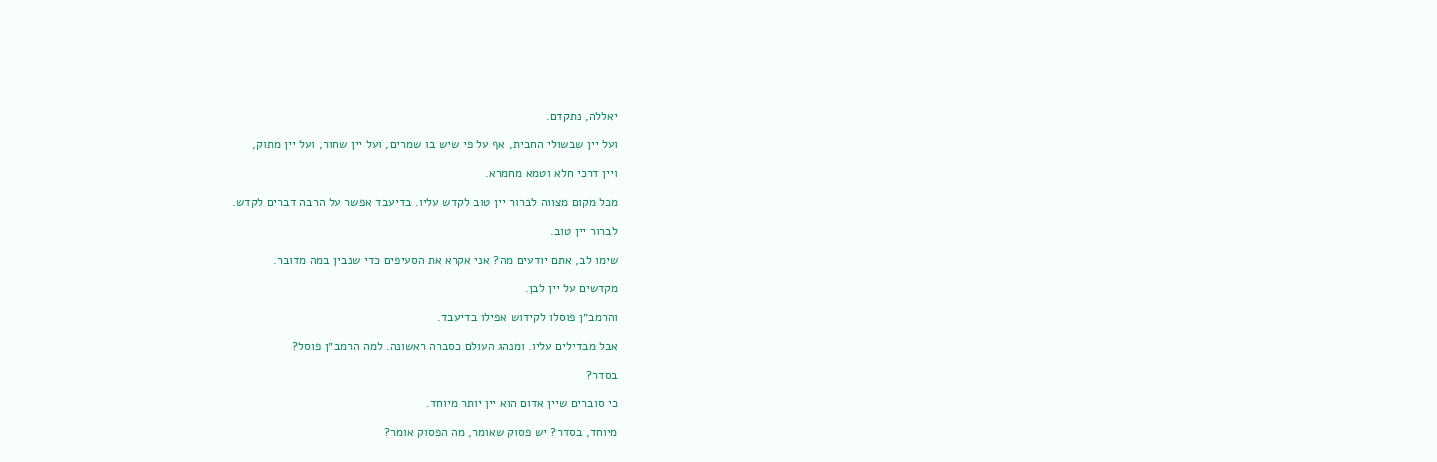יאללה, נתקדם.

ועל יין שבשולי החבית, אף על פי שיש בו שמרים, ועל יין שחור, ועל יין מתוק,

ויין דרכי חלא וטמא מחמרא.

מכל מקום מצווה לברור יין טוב לקדש עליו. בדיעבד אפשר על הרבה דברים לקדש.

לברור יין טוב.

שימו לב, אתם יודעים מה? אני אקרא את הסעיפים כדי שנבין במה מדובר.

מקדשים על יין לבן.

והרמב״ן פוסלו לקידוש אפילו בדיעבד.

אבל מבדילים עליו. ומנהג העולם כסברה ראשונה. למה הרמב״ן פוסל?

בסדר?

כי סוברים שיין אדום הוא יין יותר מיוחד.

מיוחד, בסדר? יש פסוק שאומר, מה הפסוק אומר?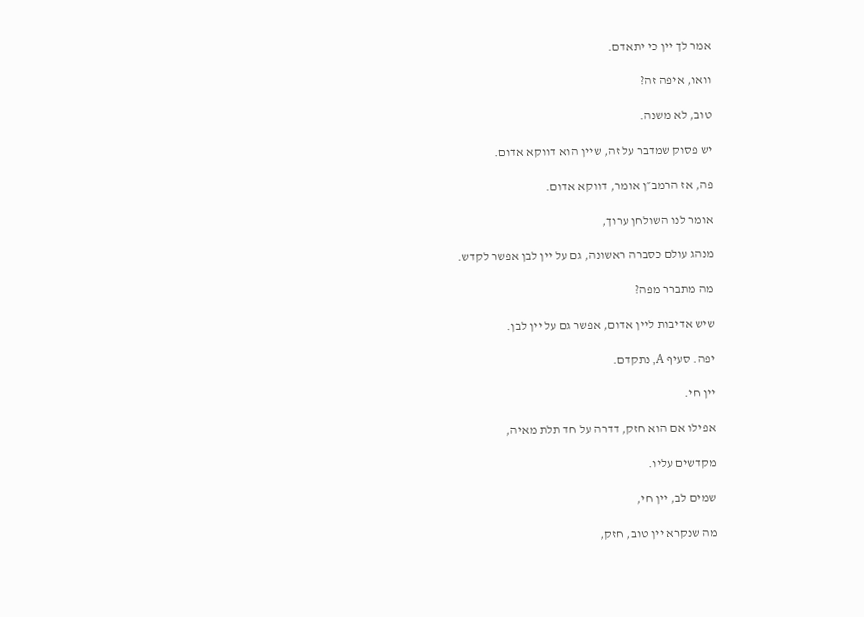אמר לך יין כי יתאדם.

וואו, איפה זה?

טוב, לא משנה.

יש פסוק שמדבר על זה, שיין הוא דווקא אדום.

פה, אז הרמב״ן אומר, דווקא אדום.

אומר לנו השולחן ערוך,

מנהג עולם כסברה ראשונה, גם על יין לבן אפשר לקדש.

מה מתברר מפה?

שיש אדיבות ליין אדום, אפשר גם על יין לבן.

יפה. סעיף A, נתקדם.

יין חי.

אפילו אם הוא חזק, דדרה על חד תלת מאיה,

מקדשים עליו.

שמים לב, יין חי,

מה שנקרא יין טוב, חזק,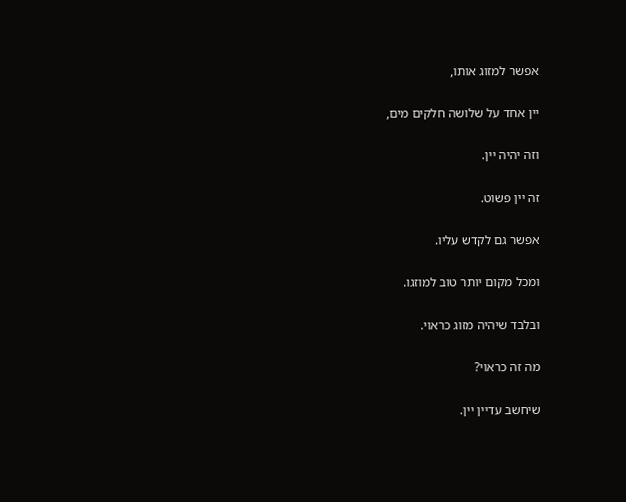אפשר למזוג אותו,

יין אחד על שלושה חלקים מים,

וזה יהיה יין.

זה יין פשוט.

אפשר גם לקדש עליו.

ומכל מקום יותר טוב למוזגו.

ובלבד שיהיה מזוג כראוי.

מה זה כראוי?

שיחשב עדיין יין.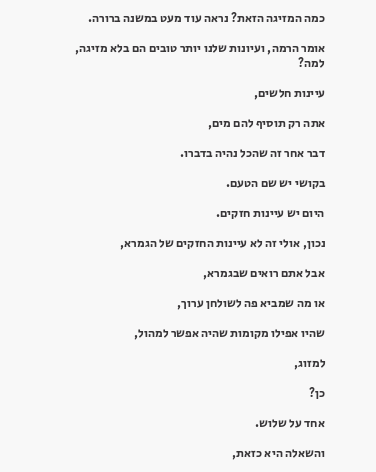כמה המזיגה הזאת? נראה עוד מעט במשנה ברורה.

אומר הרמה, ועיונות שלנו יותר טובים הם בלא מזיגה, למה?

עיינות חלשים,

אתה רק תוסיף להם מים,

דבר אחר זה שהכל נהיה בדברו.

בקושי יש שם הטעם.

היום יש עיינות חזקים.

נכון, אולי זה לא עיינות החזקים של הגמרא,

אבל אתם רואים שבגמרא,

או מה שמביא פה לשולחן ערוך,

שהיו אפילו מקומות שהיה אפשר למהול,

למזוג,

כן?

אחד על שלוש.

והשאלה היא כזאת,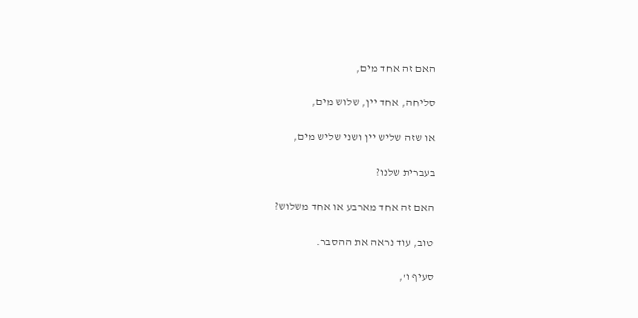האם זה אחד מים,

סליחה, אחד יין, שלוש מים,

או שזה שליש יין ושני שליש מים,

בעברית שלנו?

האם זה אחד מארבע או אחד משלוש?

טוב, עוד נראה את ההסבר.

סעיף ו',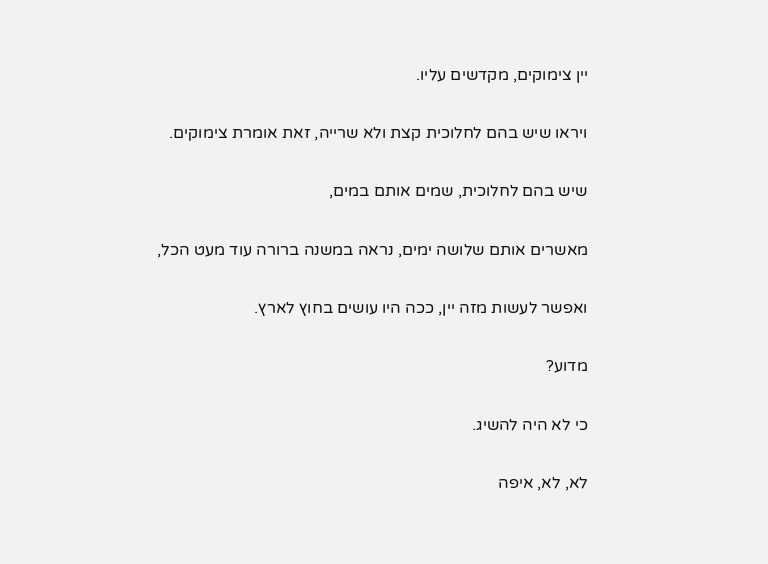יין צימוקים, מקדשים עליו.

ויראו שיש בהם לחלוכית קצת ולא שרייה, זאת אומרת צימוקים.

שיש בהם לחלוכית, שמים אותם במים,

מאשרים אותם שלושה ימים, נראה במשנה ברורה עוד מעט הכל,

ואפשר לעשות מזה יין, ככה היו עושים בחוץ לארץ.

מדוע?

כי לא היה להשיג.

לא, לא, איפה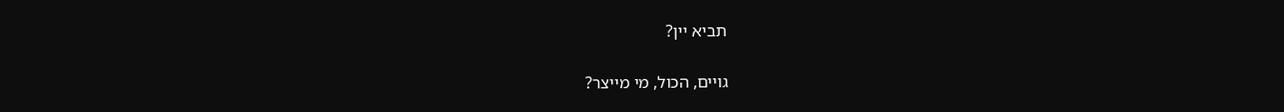תביא יין?

גויים, הכול, מי מייצר?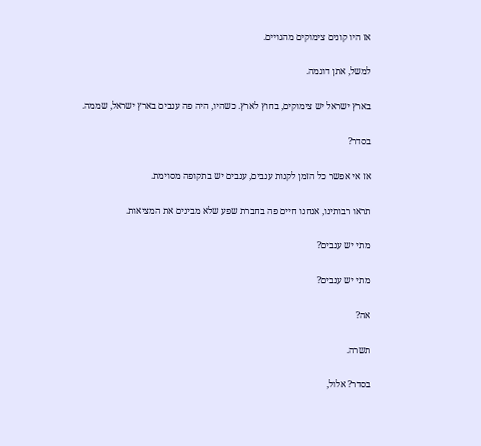אז היו קונים צימוקים מהגויים.

למשל, אתן דוגמה.

בארץ ישראל יש צימוקים, בחוץ לארץ. כשהיו, היה פה ענבים בארץ ישראל, שממה.

בסדר?

אז אי אפשר כל הזמן לקנות ענבים, ענבים יש בתקופה מסוימת.

תראו רבותינו, אנחנו חיים פה בחברת שפע שלא מבינים את המציאות.

מתי יש ענבים?

מתי יש ענבים?

אה?

תשרה.

בסדר? אלול,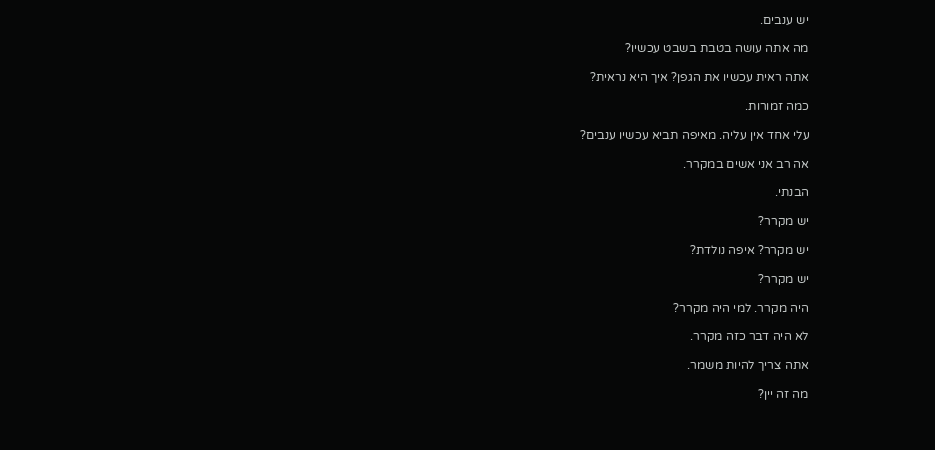יש ענבים.

מה אתה עושה בטבת בשבט עכשיו?

אתה ראית עכשיו את הגפן? איך היא נראית?

כמה זמורות.

עלי אחד אין עליה. מאיפה תביא עכשיו ענבים?

אה רב אני אשים במקרר.

הבנתי.

יש מקרר?

יש מקרר? איפה נולדת?

יש מקרר?

היה מקרר. למי היה מקרר?

לא היה דבר כזה מקרר.

אתה צריך להיות משמר.

מה זה יין?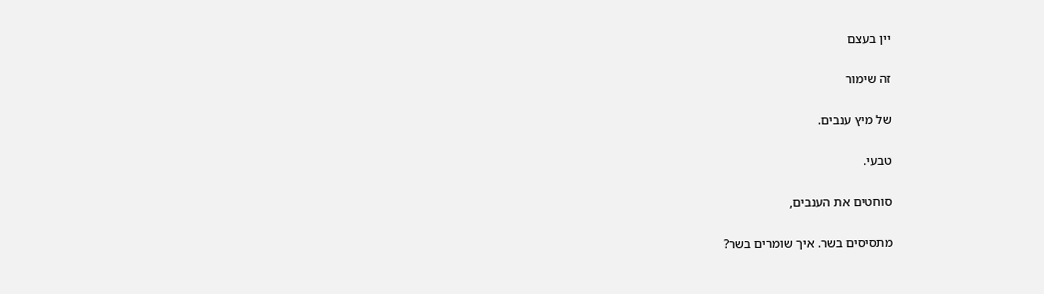יין בעצם

זה שימור

של מיץ ענבים.

טבעי.

סוחטים את הענבים,

מתסיסים בשר. איך שומרים בשר?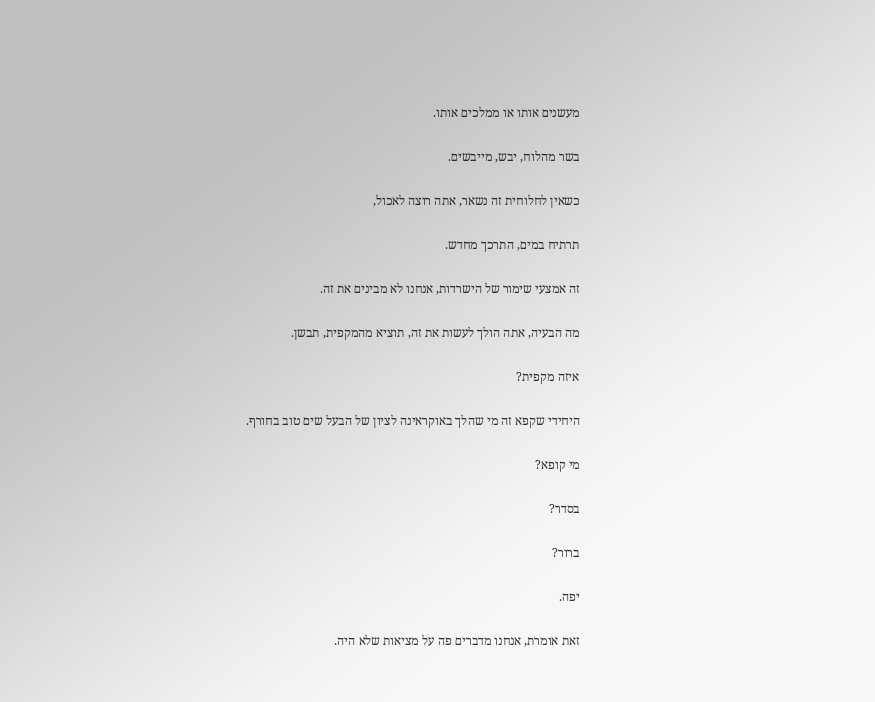מעשנים אותו או ממלכים אותו.

בשר מהלוח, יבש, מייבשים.

כשאין לחלוחית זה נשאר, אתה רוצה לאכול,

תרתיח במים, התרכך מחדש.

זה אמצעי שימור של הישרדות, אנחנו לא מבינים את זה.

מה הבעיה, אתה הולך לעשות את זה, תוציא מהמקפית, תבשן.

איזה מקפית?

היחידי שקפא זה מי שהלך באוקראינה לציון של הבעל שים טוב בחורף.

מי קופא?

בסדר?

ברור?

יפה.

זאת אומרת, אנחנו מדברים פה על מציאות שלא היה.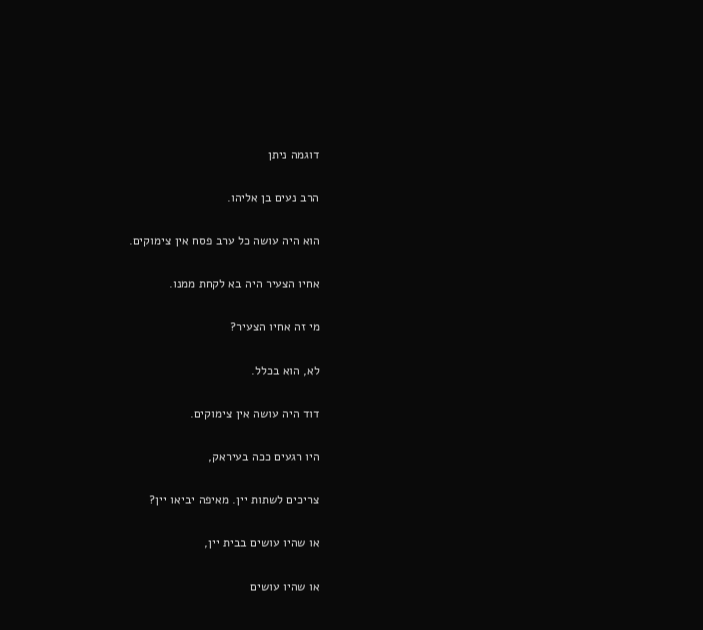דוגמה ניתן

הרב נעים בן אליהו.

הוא היה עושה כל ערב פסח אין צימוקים.

אחיו הצעיר היה בא לקחת ממנו.

מי זה אחיו הצעיר?

לא, הוא בכלל.

דוד היה עושה אין צימוקים.

היו רגעים ככה בעיראק,

צריכים לשתות יין. מאיפה יביאו יין?

או שהיו עושים בבית יין,

או שהיו עושים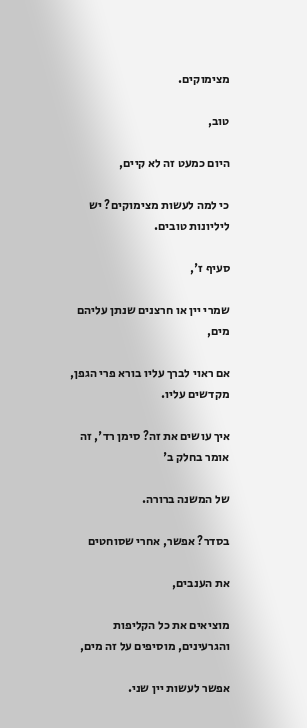מצימוקים.

טוב,

היום כמעט זה לא קיים,

כי למה לעשות מצימוקים? יש ליליונות טובים.

סעיף ז',

שמרי יין או חרצנים שנתן עליהם מים,

אם ראוי לברך עליו בורא פרי הגפן, מקדשים עליו.

איך עושים את זה? סימן רד', זה אומר בחלק ב'

של המשנה ברורה.

בסדר? אפשר, אחרי שסוחטים

את הענבים,

מוציאים את כל הקליפות והגרעינים, מוסיפים על זה מים,

אפשר לעשות יין שני.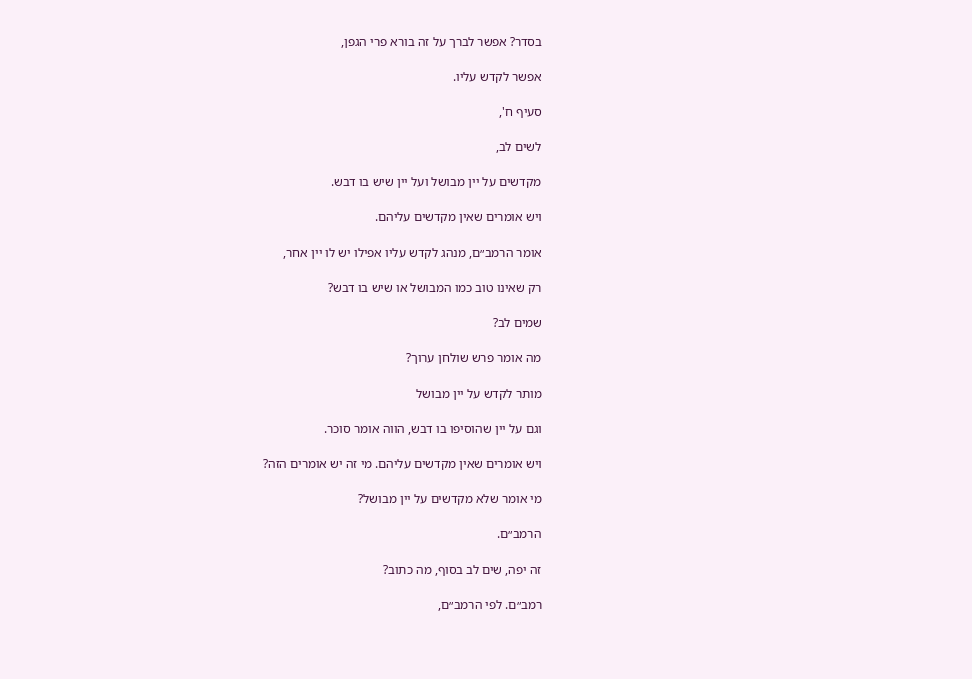בסדר? אפשר לברך על זה בורא פרי הגפן,

אפשר לקדש עליו.

סעיף ח',

לשים לב,

מקדשים על יין מבושל ועל יין שיש בו דבש.

ויש אומרים שאין מקדשים עליהם.

אומר הרמב״ם, מנהג לקדש עליו אפילו יש לו יין אחר,

רק שאינו טוב כמו המבושל או שיש בו דבש?

שמים לב?

מה אומר פרש שולחן ערוך?

מותר לקדש על יין מבושל

וגם על יין שהוסיפו בו דבש, הווה אומר סוכר.

ויש אומרים שאין מקדשים עליהם. מי זה יש אומרים הזה?

מי אומר שלא מקדשים על יין מבושל?

הרמב״ם.

זה יפה, שים לב בסוף, מה כתוב?

רמב״ם. לפי הרמב״ם,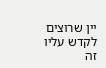יין שרוצים לקדש עליו זה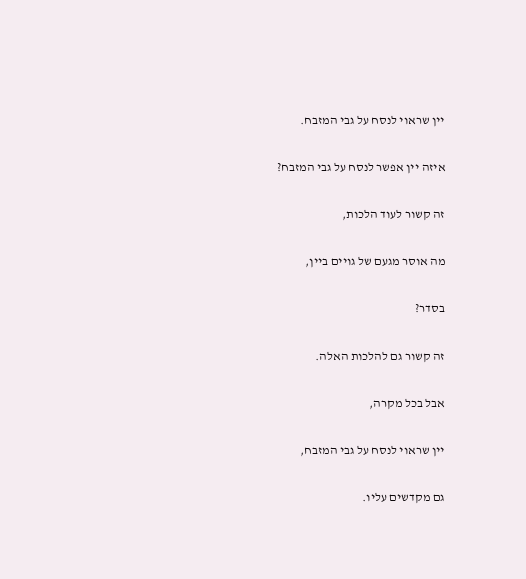יין שראוי לנסח על גבי המזבח.

איזה יין אפשר לנסח על גבי המזבח?

זה קשור לעוד הלכות,

מה אוסר מגעם של גויים ביין,

בסדר?

זה קשור גם להלכות האלה.

אבל בכל מקרה,

יין שראוי לנסח על גבי המזבח,

גם מקדשים עליו.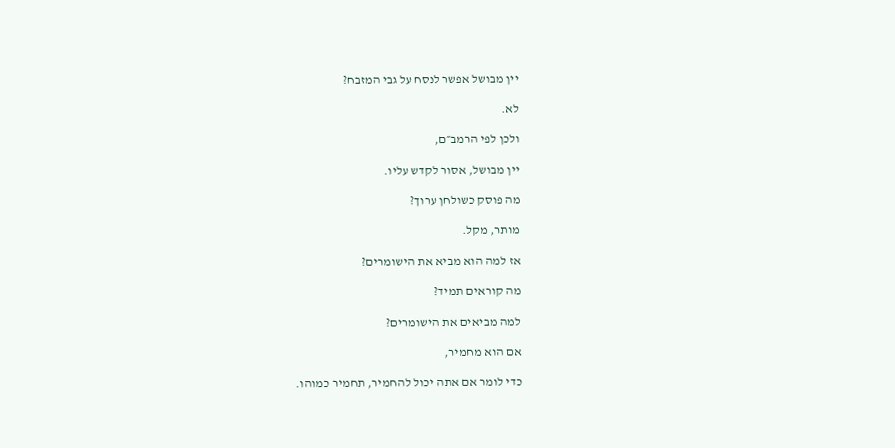יין מבושל אפשר לנסח על גבי המזבח?

לא.

ולכן לפי הרמב״ם,

יין מבושל, אסור לקדש עליו.

מה פוסק כשולחן ערוך?

מותר, מקל.

אז למה הוא מביא את הישומרים?

מה קוראים תמיד?

למה מביאים את הישומרים?

אם הוא מחמיר,

כדי לומר אם אתה יכול להחמיר, תחמיר כמוהו.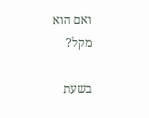ואם הוא מקל?

בשעת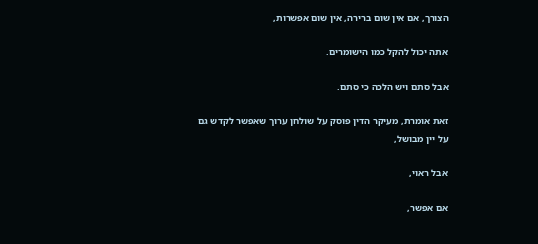הצורך, אם אין שום ברירה, אין שום אפשרות,

אתה יכול להקל כמו הישומרים.

אבל סתם ויש הלכה כי סתם.

זאת אומרת, מעיקר הדין פוסק על שולחן ערוך שאפשר לקדש גם על יין מבושל,

אבל ראוי,

אם אפשר,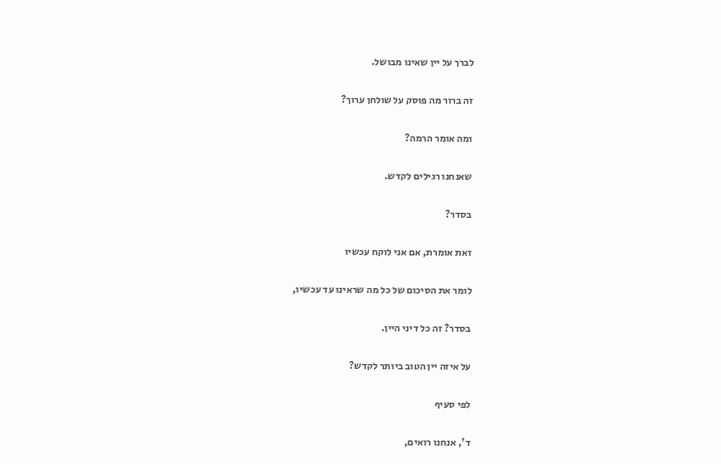לברך על יין שאינו מבושל.

זה ברור מה פוסק על שולחן ערוך?

ומה אומר הרמה?

שאנחנו רגילים לקדש.

בסדר?

זאת אומרת, אם אני לוקח עכשיו

לומר את הסיכום של כל מה שראינו עד עכשיו,

בסדר? זה כל דיני היין.

על איזה יין הטוב ביותר לקדש?

לפי סעיף

ד', אנחנו רואים,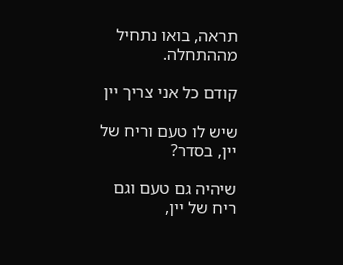תראה, בואו נתחיל מההתחלה.

קודם כל אני צריך יין

שיש לו טעם וריח של יין, בסדר?

שיהיה גם טעם וגם ריח של יין,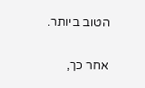הטוב ביותר.

אחר כך,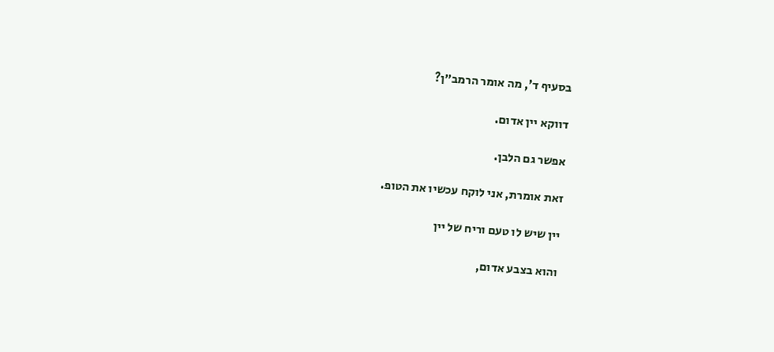בסעיף ד', מה אומר הרמב״ן?

דווקא יין אדום.

אפשר גם הלבן.

זאת אומרת, אני לוקח עכשיו את הטופ.

יין שיש לו טעם וריח של יין

והוא בצבע אדום,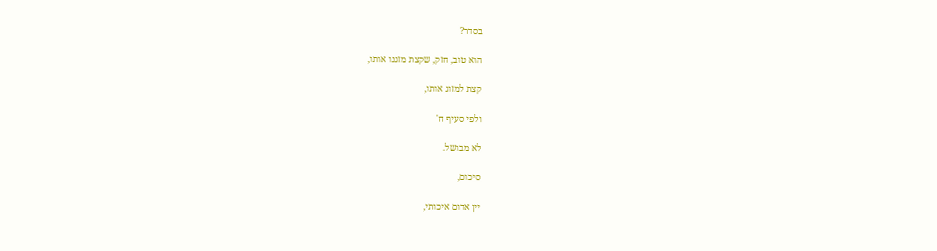בסדר?

הוא טוב, חזק, שקצת מזגנו אותו,

קצת למזוג אותו,

ולפי סעיף ח'

לא מבושל.

סיכום,

יין אדום איכותי,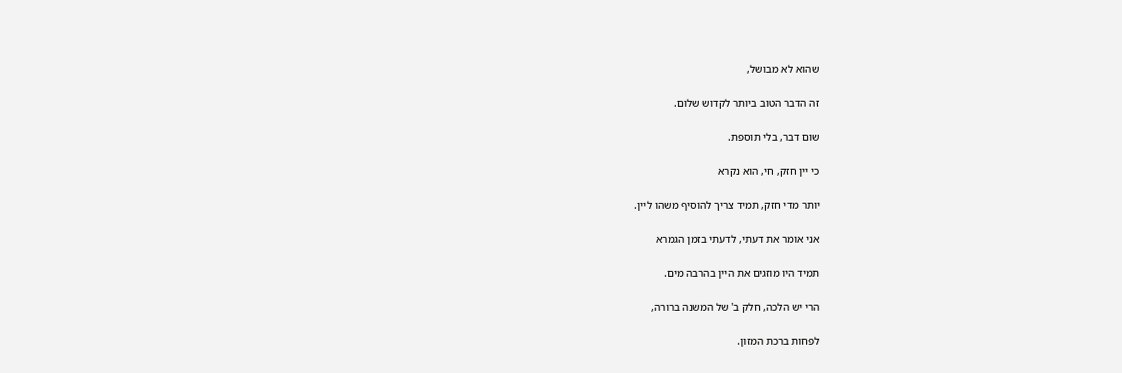שהוא לא מבושל,

זה הדבר הטוב ביותר לקדוש שלום.

שום דבר, בלי תוספת.

כי יין חזק, חי, הוא נקרא

יותר מדי חזק, תמיד צריך להוסיף משהו ליין.

אני אומר את דעתי, לדעתי בזמן הגמרא

תמיד היו מוזגים את היין בהרבה מים.

הרי יש הלכה, חלק ב' של המשנה ברורה,

לפחות ברכת המזון.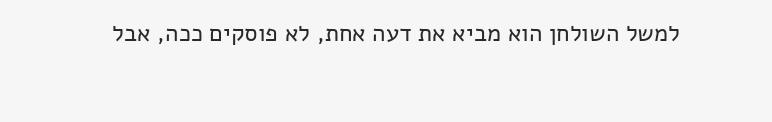למשל השולחן הוא מביא את דעה אחת, לא פוסקים ככה, אבל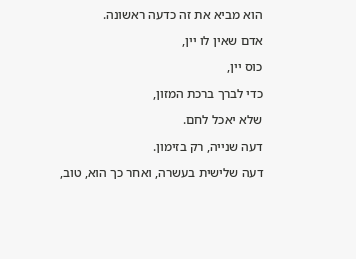הוא מביא את זה כדעה ראשונה.

אדם שאין לו יין,

כוס יין,

כדי לברך ברכת המזון,

שלא יאכל לחם.

דעה שנייה, רק בזימון.

דעה שלישית בעשרה, ואחר כך הוא, טוב,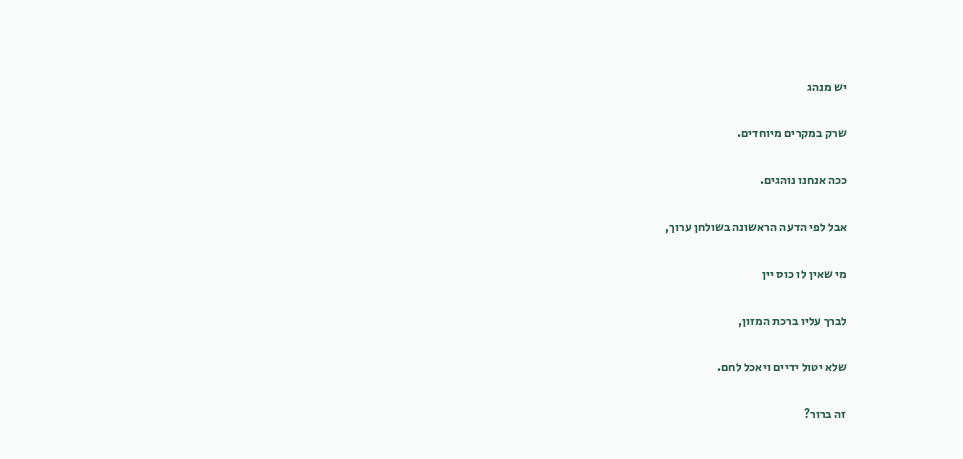יש מנהג

שרק במקרים מיוחדים.

ככה אנחנו נוהגים.

אבל לפי הדעה הראשונה בשולחן ערוך,

מי שאין לו כוס יין

לברך עליו ברכת המזון,

שלא יטול ידיים ויאכל לחם.

זה ברור?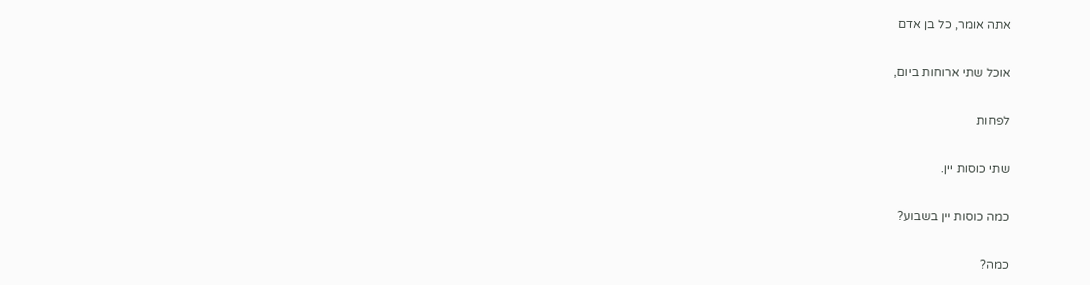אתה אומר, כל בן אדם

אוכל שתי ארוחות ביום,

לפחות

שתי כוסות יין.

כמה כוסות יין בשבוע?

כמה?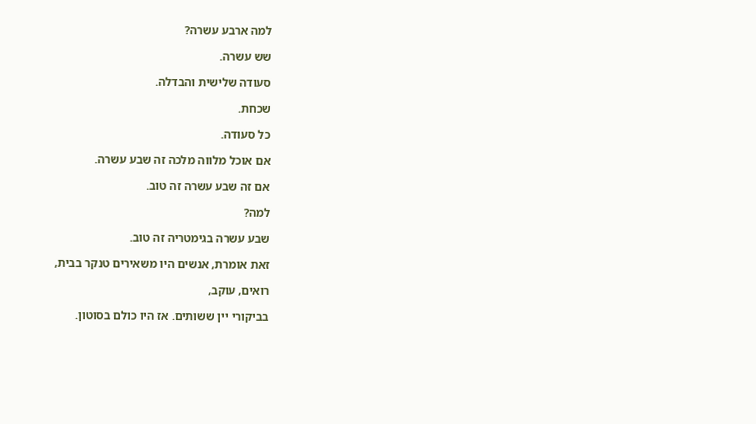למה ארבע עשרה?

שש עשרה.

סעודה שלישית והבדלה.

שכחת.

כל סעודה.

אם אוכל מלווה מלכה זה שבע עשרה.

אם זה שבע עשרה זה טוב.

למה?

שבע עשרה בגימטריה זה טוב.

זאת אומרת, אנשים היו משאירים טנקר בבית,

רואים, עוקב,

בביקורי יין ששותים. אז היו כולם בסוטון.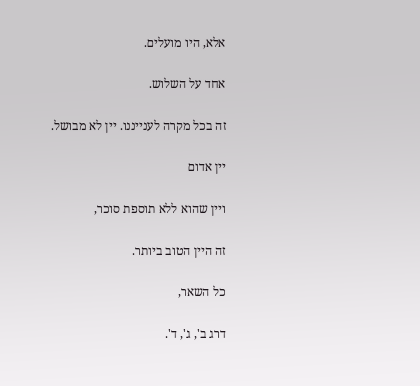אלא, היו מועלים.

אחד על השלוש.

זה בכל מקרה לענייננו. יין לא מבושל.

יין אדום

ויין שהוא ללא תוספת סוכר,

זה היין הטוב ביותר.

כל השאר,

דרג ב', ג', ד'.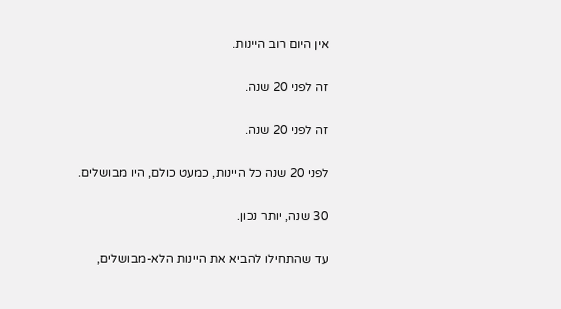אין היום רוב היינות.

זה לפני 20 שנה.

זה לפני 20 שנה.

לפני 20 שנה כל היינות, כמעט כולם, היו מבושלים.

30 שנה, יותר נכון.

עד שהתחילו להביא את היינות הלא-מבושלים,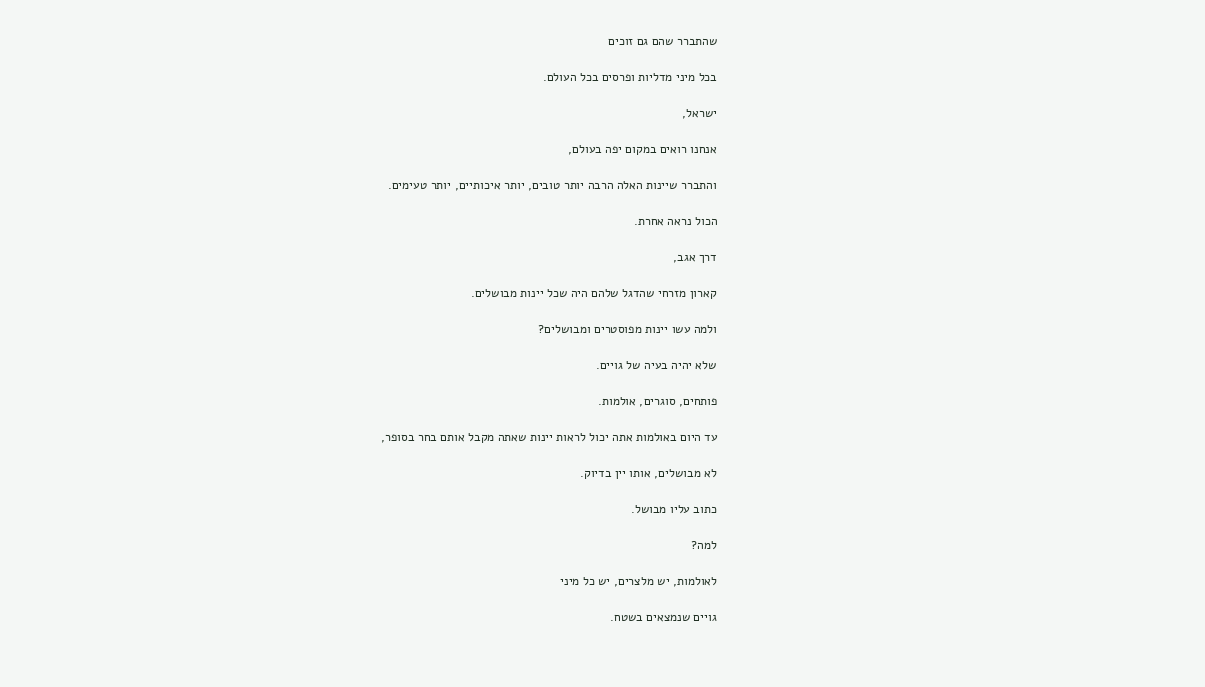שהתברר שהם גם זוכים

בכל מיני מדליות ופרסים בכל העולם.

ישראל,

אנחנו רואים במקום יפה בעולם,

והתברר שיינות האלה הרבה יותר טובים, יותר איכותיים, יותר טעימים.

הכול נראה אחרת.

דרך אגב,

קארון מזרחי שהדגל שלהם היה שכל יינות מבושלים.

ולמה עשו יינות מפוסטרים ומבושלים?

שלא יהיה בעיה של גויים.

פותחים, סוגרים, אולמות.

עד היום באולמות אתה יכול לראות יינות שאתה מקבל אותם בחר בסופר,

לא מבושלים, אותו יין בדיוק.

כתוב עליו מבושל.

למה?

לאולמות, יש מלצרים, יש כל מיני

גויים שנמצאים בשטח.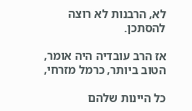לא, הרבנות לא רוצה להסתכן.

אז הרב עובדיה היה אומר, הטוב ביותר, כרמל מזרחי,

כל היינות שלהם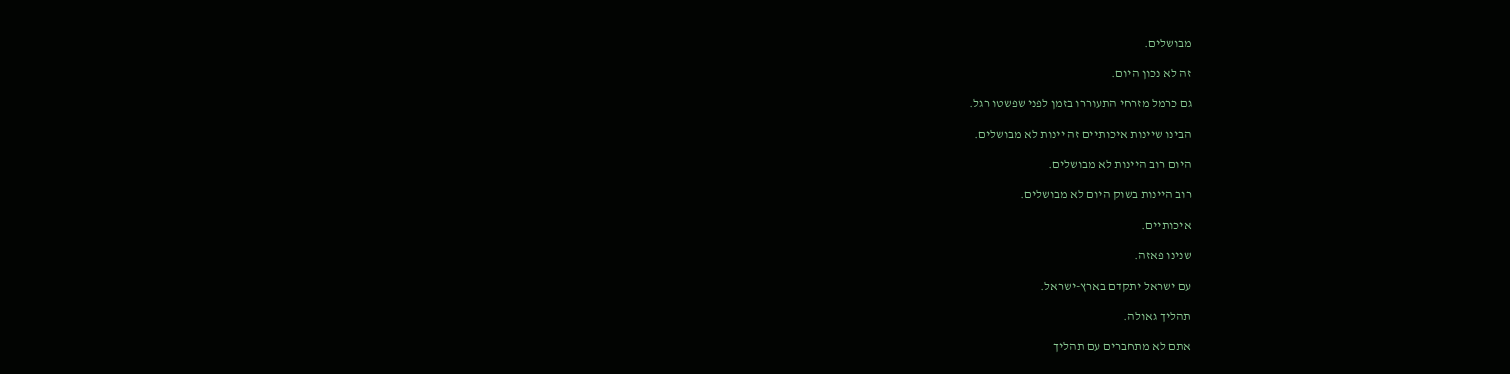מבושלים.

זה לא נכון היום.

גם כרמל מזרחי התעוררו בזמן לפני שפשטו רגל.

הבינו שיינות איכותיים זה יינות לא מבושלים.

היום רוב היינות לא מבושלים.

רוב היינות בשוק היום לא מבושלים.

איכותיים.

שנינו פאזה.

עם ישראל יתקדם בארץ-ישראל.

תהליך גאולה.

אתם לא מתחברים עם תהליך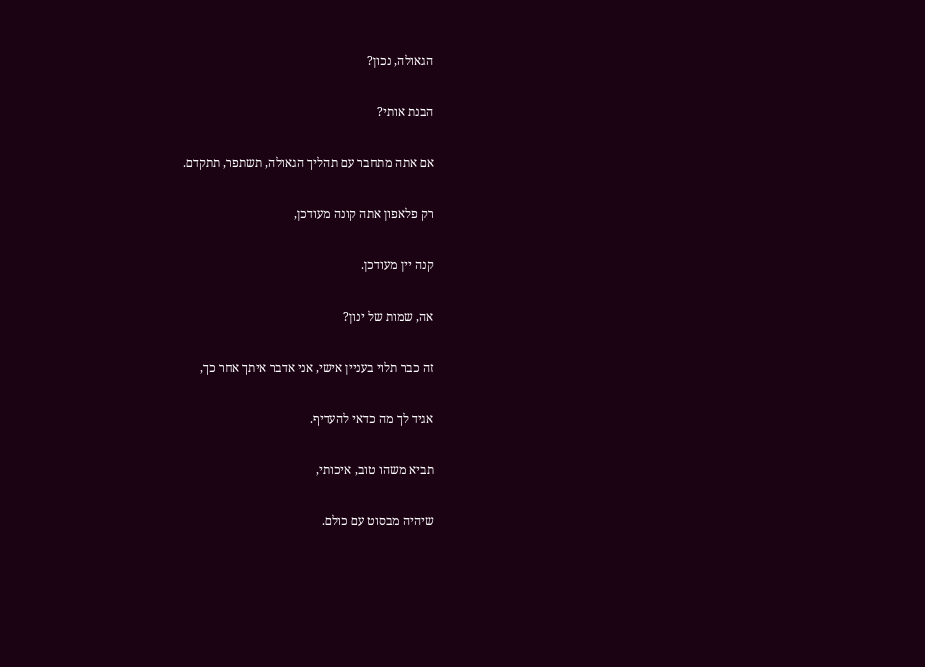הגאולה, נכון?

הבנת אותי?

אם אתה מתחבר עם תהליך הגאולה, תשתפר, תתקדם.

רק פלאפון אתה קונה מעודכן,

קנה יין מעודכן.

אה, שמות של ינון?

זה כבר תלוי בעניין אישי, אני אדבר איתך אחר כך,

אגיד לך מה כדאי להעדיף.

תביא משהו טוב, איכותי,

שיהיה מבסוט עם כולם.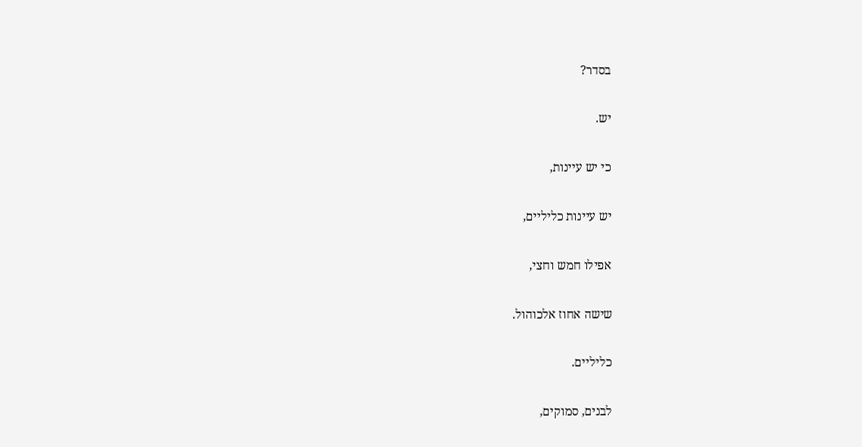בסדר?

יש.

כי יש עיינות,

יש עיינות כליליים,

אפילו חמש וחצי,

שישה אחוז אלכוהול.

כליליים.

לבנים, סמוקים,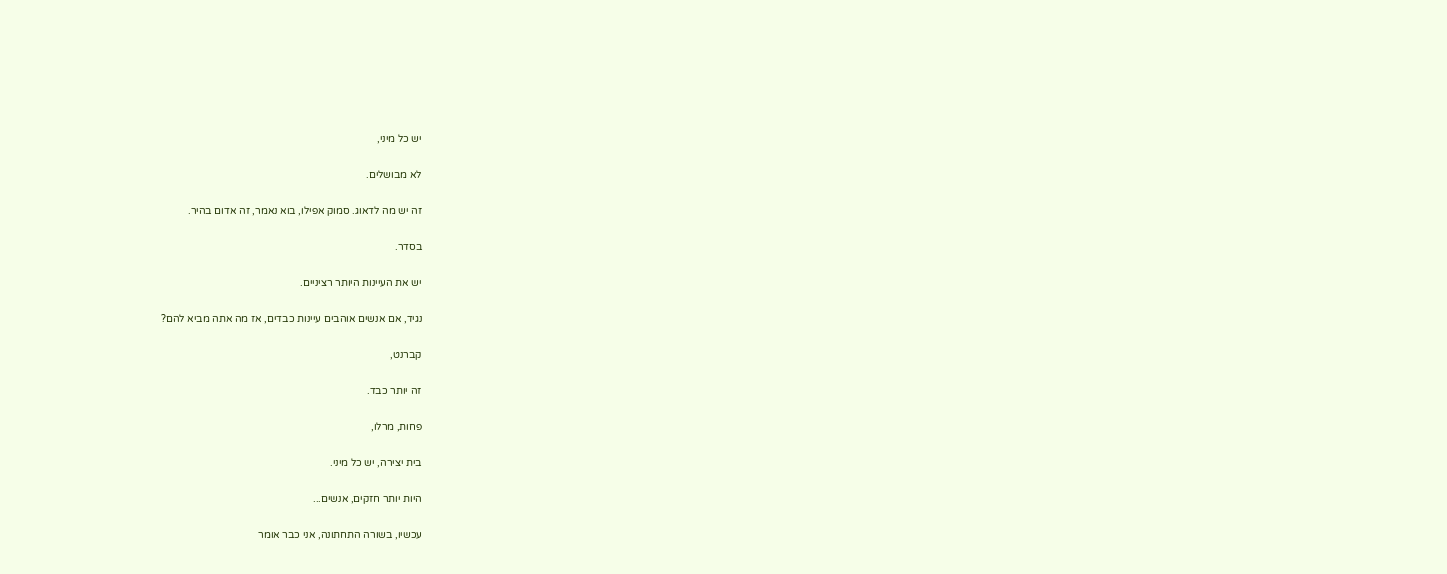יש כל מיני,

לא מבושלים.

זה יש מה לדאוג. סמוק אפילו, בוא נאמר, זה אדום בהיר.

בסדר.

יש את העיינות היותר רציניים.

נגיד, אם אנשים אוהבים עיינות כבדים, אז מה אתה מביא להם?

קברנט,

זה יותר כבד.

פחות, מרלו,

בית יצירה, יש כל מיני.

היות יותר חזקים, אנשים...

עכשיו, בשורה התחתונה, אני כבר אומר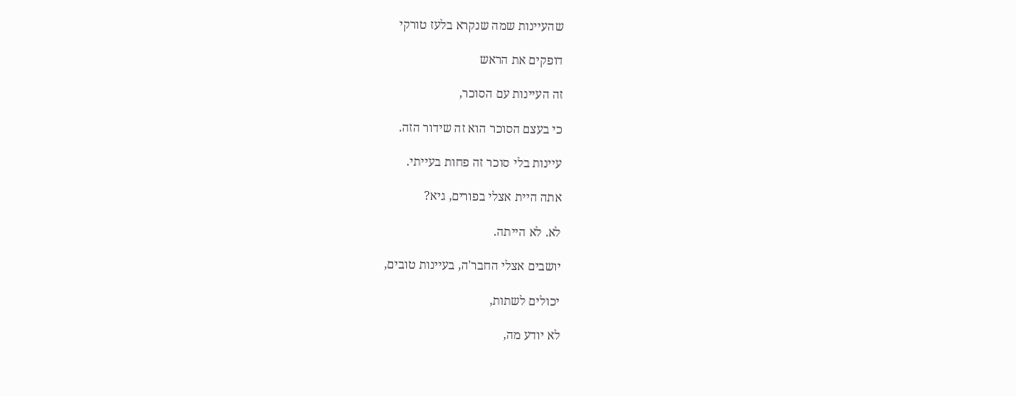שהעיינות שמה שנקרא בלעז טורקי

דופקים את הראש

זה העיינות עם הסוכר,

כי בעצם הסוכר הוא זה שידור הזה.

עיינות בלי סוכר זה פחות בעייתי.

אתה היית אצלי בפורים, גיא?

לא. לא הייתה.

יושבים אצלי החבר'ה, בעיינות טובים,

יכולים לשתות,

לא יודע מה,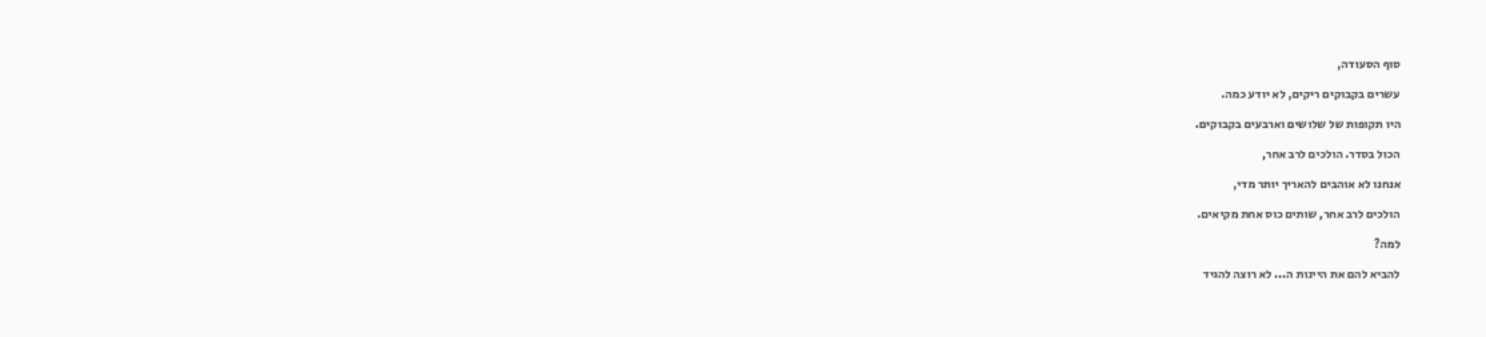סוף הסעודה,

עשרים בקבוקים ריקים, לא יודע כמה.

היו תקופות של שלושים וארבעים בקבוקים.

הכול בסדר. הולכים לרב אחר,

אנחנו לא אוהבים להאריך יותר מדי,

הולכים לרב אחר, שותים כוס אחת מקיאים.

למה?

להביא להם את היינות ה... לא רוצה להגיד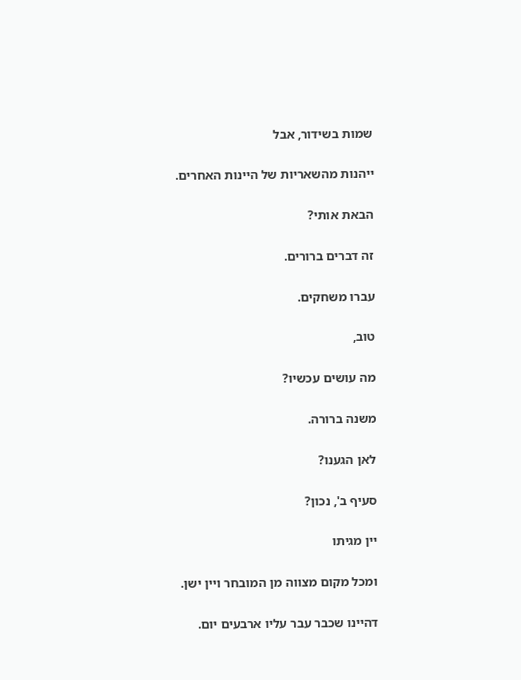שמות בשידור, אבל

ייהנות מהשאריות של היינות האחרים.

הבאת אותי?

זה דברים ברורים.

עברו משחקים.

טוב,

מה עושים עכשיו?

משנה ברורה.

לאן הגענו?

סעיף ב', נכון?

יין מגיתו

ומכל מקום מצווה מן המובחר ויין ישן.

דהיינו שכבר עבר עליו ארבעים יום.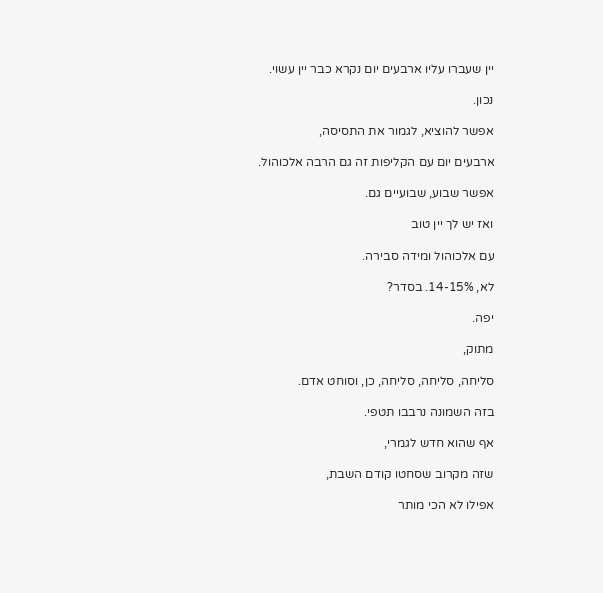יין שעברו עליו ארבעים יום נקרא כבר יין עשוי.

נכון.

אפשר להוציא, לגמור את התסיסה,

ארבעים יום עם הקליפות זה גם הרבה אלכוהול.

אפשר שבוע, שבועיים גם.

ואז יש לך יין טוב

עם אלכוהול ומידה סבירה.

לא, 14-15%. בסדר?

יפה.

מתוק,

סליחה, סליחה, סליחה, כן, וסוחט אדם.

בזה השמונה נרבבו תטפי.

אף שהוא חדש לגמרי,

שזה מקרוב שסחטו קודם השבת,

אפילו לא הכי מותר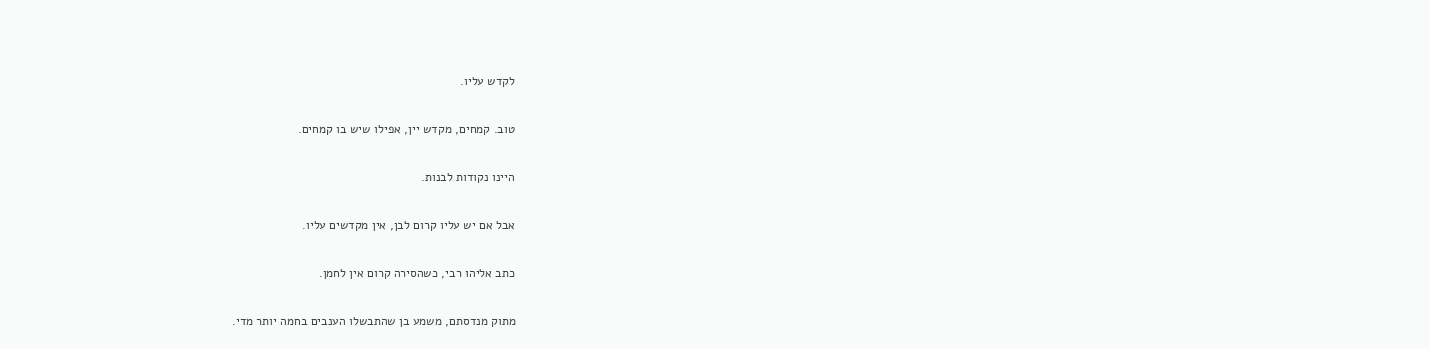לקדש עליו.

טוב. קמחים, מקדש יין, אפילו שיש בו קמחים.

היינו נקודות לבנות.

אבל אם יש עליו קרום לבן, אין מקדשים עליו.

כתב אליהו רבי, כשהסירה קרום אין לחמן.

מתוק מנדסתם, משמע בן שהתבשלו הענבים בחמה יותר מדי.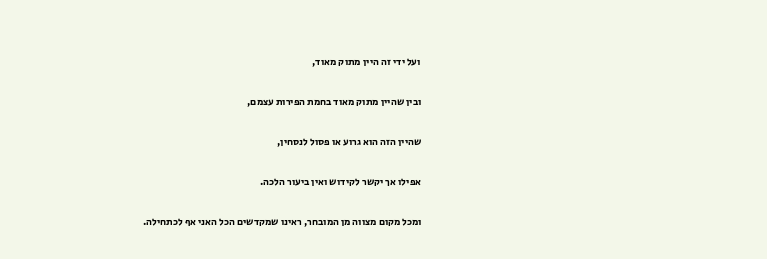ועל ידי זה היין מתוק מאוד,

ובין שהיין מתוק מאוד בחמת הפירות עצמם,

שהיין הזה הוא גרוע או פסול לנסחין,

אפילו אך יקשר לקידוש ואין ביעור הלכה.

ומכל מקום מצווה מן המובחר, ראינו שמקדשים הכל האני אף לכתחילה.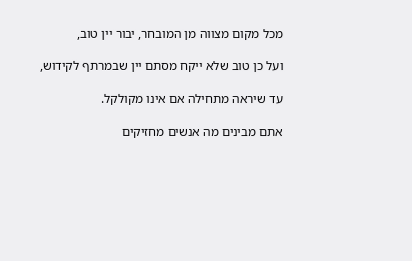מכל מקום מצווה מן המובחר, יבור יין טוב,

ועל כן טוב שלא ייקח מסתם יין שבמרתף לקידוש,

עד שיראה מתחילה אם אינו מקולקל.

אתם מבינים מה אנשים מחזיקים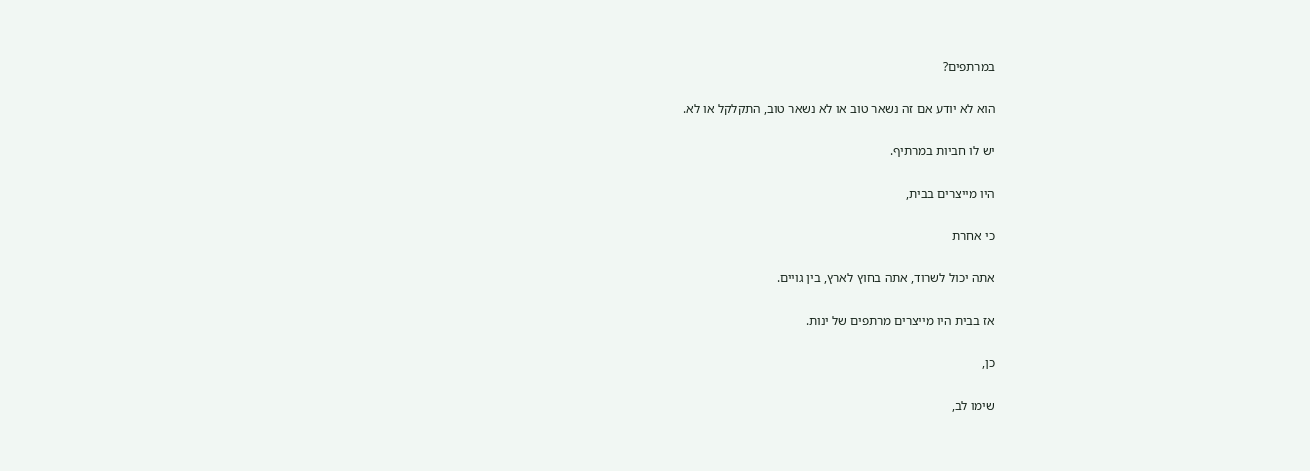במרתפים?

הוא לא יודע אם זה נשאר טוב או לא נשאר טוב, התקלקל או לא.

יש לו חביות במרתיף.

היו מייצרים בבית,

כי אחרת

אתה יכול לשרוד, אתה בחוץ לארץ, בין גויים.

אז בבית היו מייצרים מרתפים של ינות.

כן,

שימו לב,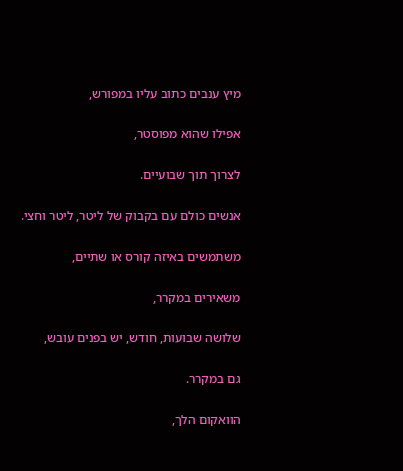מיץ ענבים כתוב עליו במפורש,

אפילו שהוא מפוסטר,

לצרוך תוך שבועיים.

אנשים כולם עם בקבוק של ליטר, ליטר וחצי.

משתמשים באיזה קורס או שתיים,

משאירים במקרר,

שלושה שבועות, חודש, יש בפנים עובש,

גם במקרר.

הוואקום הלך,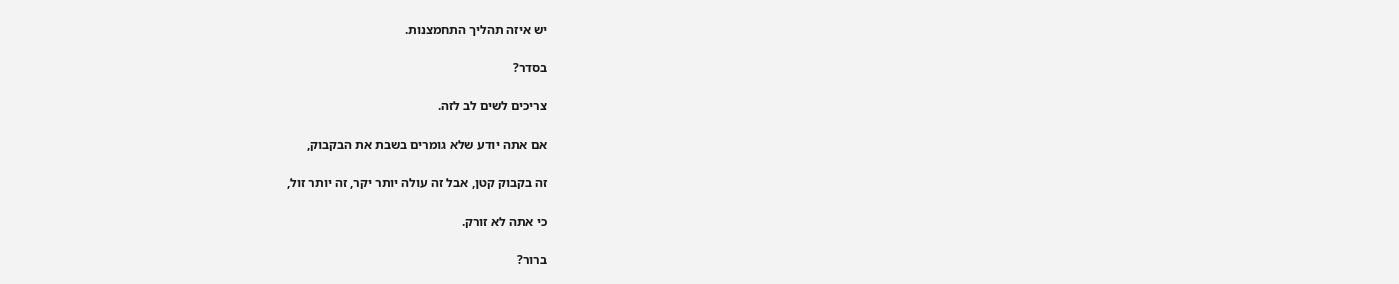יש איזה תהליך התחמצנות.

בסדר?

צריכים לשים לב לזה.

אם אתה יודע שלא גומרים בשבת את הבקבוק,

זה בקבוק קטן, אבל זה עולה יותר יקר, זה יותר זול,

כי אתה לא זורק.

ברור?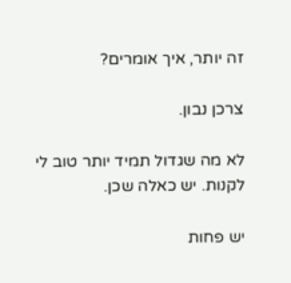זה יותר, איך אומרים?

צרכן נבון.

לא מה שגדול תמיד יותר טוב לי לקנות. יש כאלה שכן.

יש פחות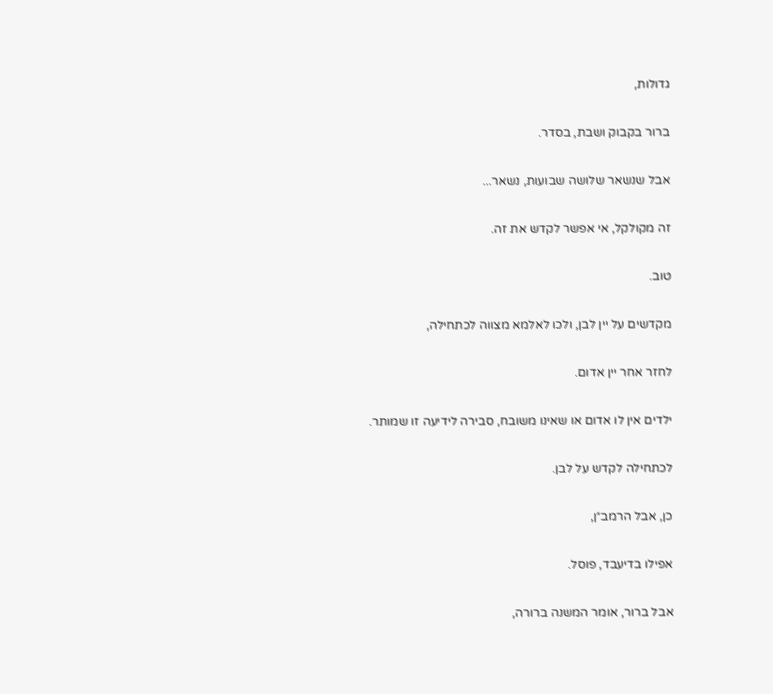גדולות,

ברור בקבוק ושבת, בסדר.

אבל שנשאר שלושה שבועות, נשאר...

זה מקולקל, אי אפשר לקדש את זה.

טוב.

מקדשים על יין לבן, ולכו לאלמא מצווה לכתחילה,

לחזר אחר יין אדום.

ילדים אין לו אדום או שאינו משובח, סבירה לידיעה זו שמותר.

לכתחילה לקדש על לבן.

כן, אבל הרמב״ן,

אפילו בדיעבד, פוסל.

אבל ברור, אומר המשנה ברורה,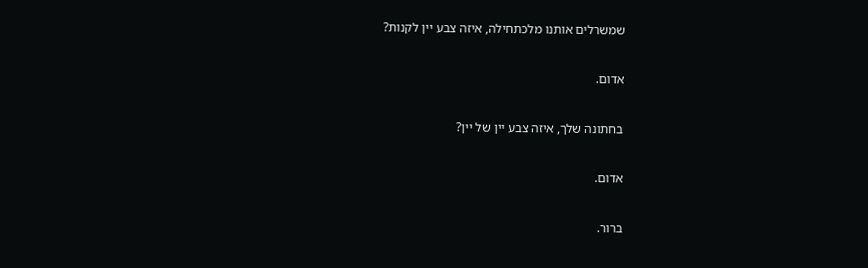שמשרלים אותנו מלכתחילה, איזה צבע יין לקנות?

אדום.

בחתונה שלך, איזה צבע יין של יין?

אדום.

ברור.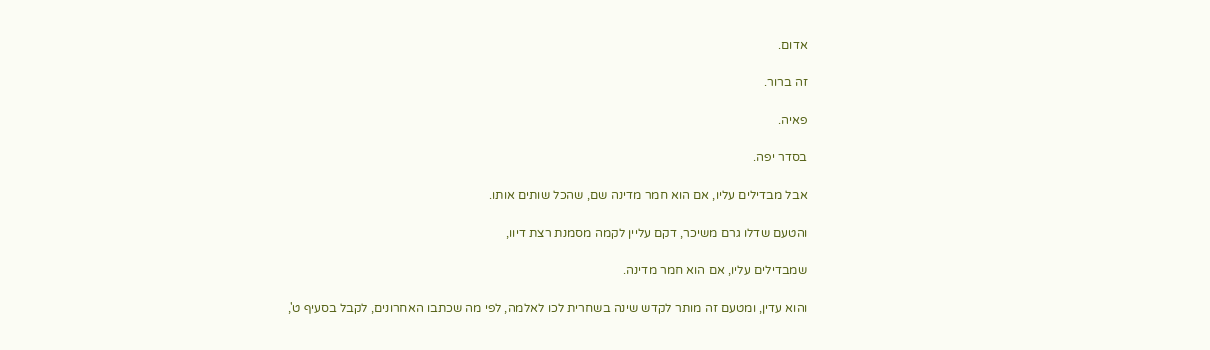אדום.

זה ברור.

פאיה.

בסדר יפה.

אבל מבדילים עליו, אם הוא חמר מדינה שם, שהכל שותים אותו.

והטעם שדלו גרם משיכר, דקם עליין לקמה מסמנת רצת דיוו,

שמבדילים עליו, אם הוא חמר מדינה.

והוא עדין, ומטעם זה מותר לקדש שינה בשחרית לכו לאלמה, לפי מה שכתבו האחרונים, לקבל בסעיף ט',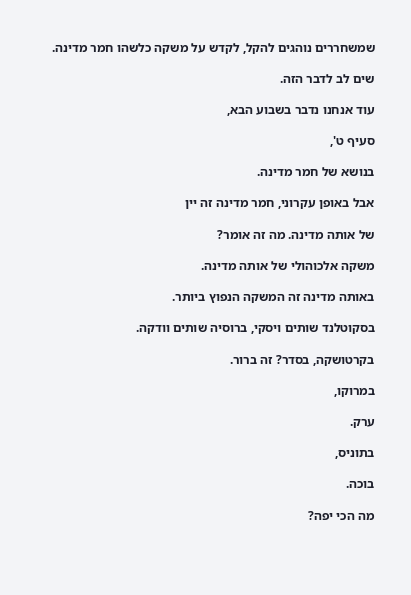שמשחררים נוהגים להקל, לקדש על משקה כלשהו חמר מדינה.

שים לב לדבר הזה.

עוד אנחנו נדבר בשבוע הבא,

סעיף ט',

בנושא של חמר מדינה.

אבל באופן עקרוני, חמר מדינה זה יין

של אותה מדינה. מה זה אומר?

משקה אלכוהולי של אותה מדינה.

באותה מדינה זה המשקה הנפוץ ביותר.

בסקוטלנד שותים ויסקי, ברוסיה שותים וודקה.

בקרטושקה, בסדר? זה ברור.

במרוקו,

ערק.

בתוניס,

בוכה.

מה הכי יפה?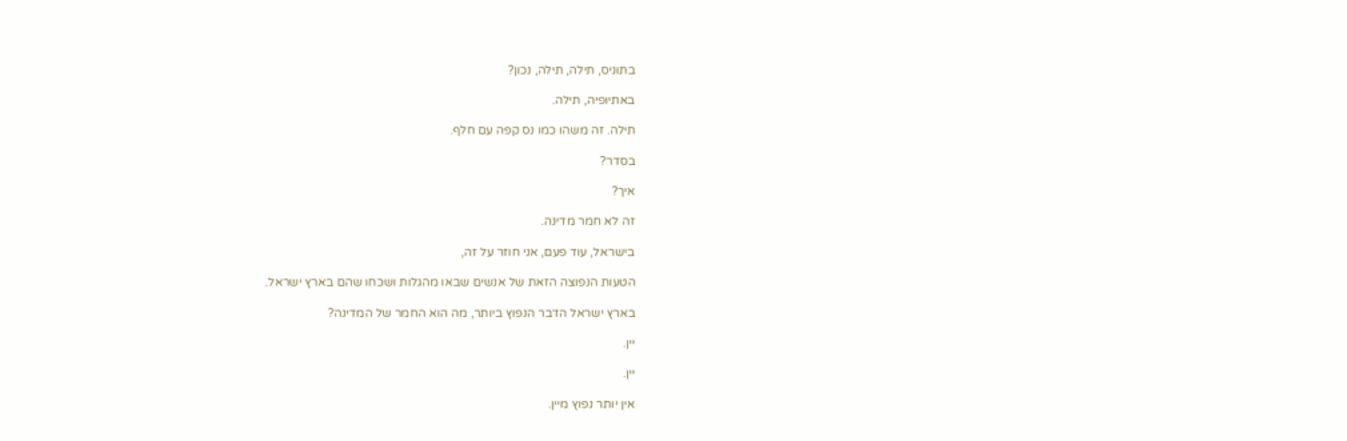בתוניס, תילה, תילה, נכון?

באתיופיה, תילה.

תילה. זה משהו כמו נס קפה עם חלף.

בסדר?

איך?

זה לא חמר מדינה.

בישראל, עוד פעם, אני חוזר על זה,

הטעות הנפוצה הזאת של אנשים שבאו מהגלות ושכחו שהם בארץ ישראל.

בארץ ישראל הדבר הנפוץ ביותר, מה הוא החמר של המדינה?

יין.

יין.

אין יותר נפוץ מיין.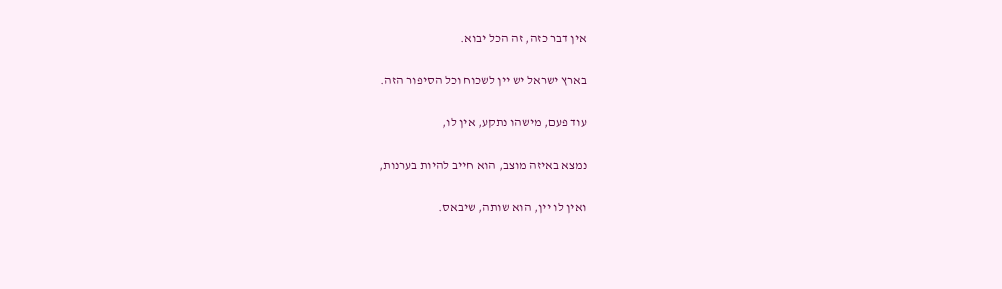אין דבר כזה, זה הכל יבוא.

בארץ ישראל יש יין לשכוח וכל הסיפור הזה.

עוד פעם, מישהו נתקע, אין לו,

נמצא באיזה מוצב, הוא חייב להיות בערנות,

ואין לו יין, הוא שותה, שיבאס.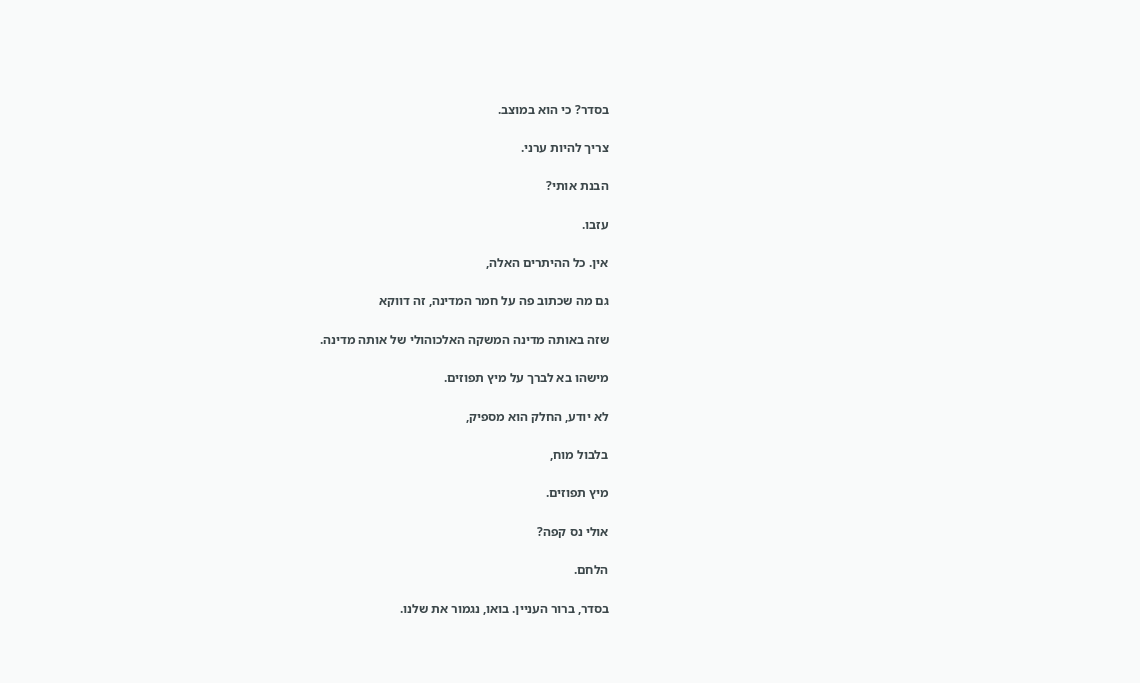בסדר? כי הוא במוצב.

צריך להיות ערני.

הבנת אותי?

עזבו.

אין. כל ההיתרים האלה,

גם מה שכתוב פה על חמר המדינה, זה דווקא

שזה באותה מדינה המשקה האלכוהולי של אותה מדינה.

מישהו בא לברך על מיץ תפוזים.

לא יודע, החלק הוא מספיק,

בלבול מוח,

מיץ תפוזים.

אולי נס קפה?

הלחם.

בסדר, ברור העניין. בואו, נגמור את שלנו.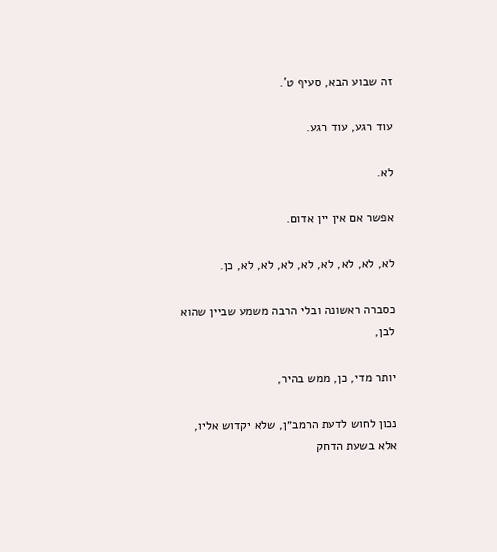זה שבוע הבא, סעיף ט'.

עוד רגע, עוד רגע.

לא.

אפשר אם אין יין אדום.

לא, לא, לא, לא, לא, לא, לא, לא, כן.

כסברה ראשונה ובלי הרבה משמע שביין שהוא לבן,

יותר מדי, כן, ממש בהיר,

נכון לחוש לדעת הרמב״ן, שלא יקדוש אליו, אלא בשעת הדחק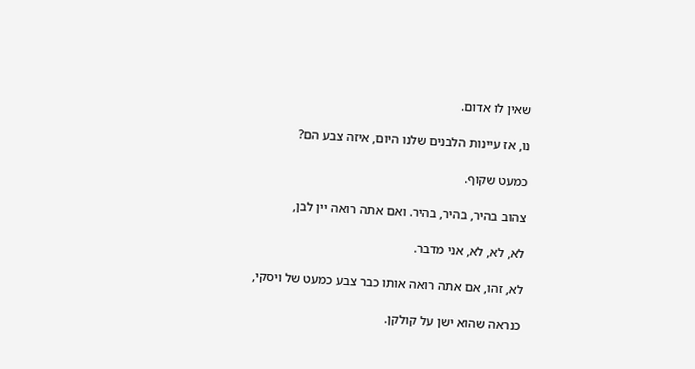שאין לו אדום.

נו, אז עיינות הלבנים שלנו היום, איזה צבע הם?

כמעט שקוף.

צהוב בהיר, בהיר, בהיר. ואם אתה רואה יין לבן,

לא, לא, לא, אני מדבר.

לא, זהו, אם אתה רואה אותו כבר צבע כמעט של ויסקי,

כנראה שהוא ישן על קולקן.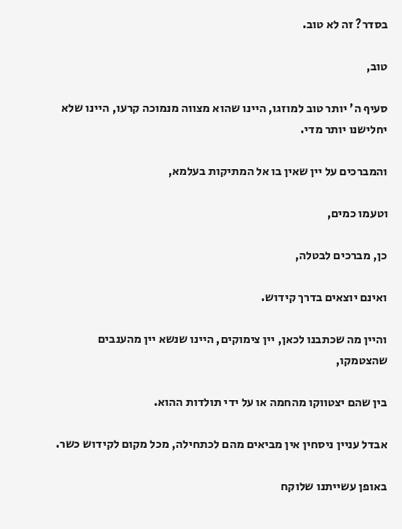בסדר? זה לא טוב.

טוב,

סעיף ה' יותר טוב למוזגו, היינו שהוא מצווה מנמוכה קרעו, היינו שלא יחלישנו יותר מדי.

והמברכים על יין שאין בו אל המתיקות בעלמא,

וטעמו כמים,

כן, מברכים לבטלה,

ואינם יוצאים בדרך קידוש.

והיין מה שכתבנו לכאן, יין צימוקים, היינו שנשא יין מהענבים שהצטמקו,

בין שהם יצטווקו מהחמה או על ידי תולדות ההוא.

אבדל עניין ניסחין אין מביאים מהם לכתחילה, מכל מקום לקידוש כשר.

באופן עשייתנו שלוקח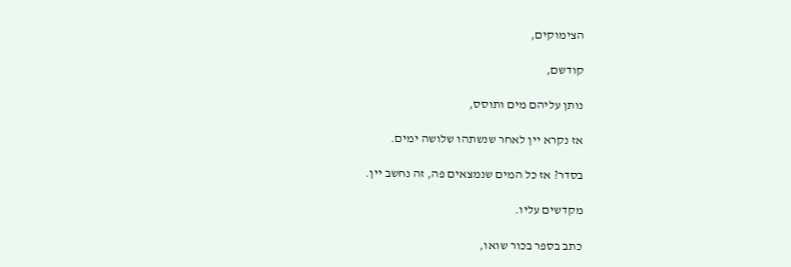הצימוקים,

קודשם,

נותן עליהם מים ותוסס,

אז נקרא יין לאחר שנשתהו שלושה ימים.

בסדר? אז כל המים שנמצאים פה, זה נחשב יין.

מקדשים עליו.

כתב בספר בכור שואו,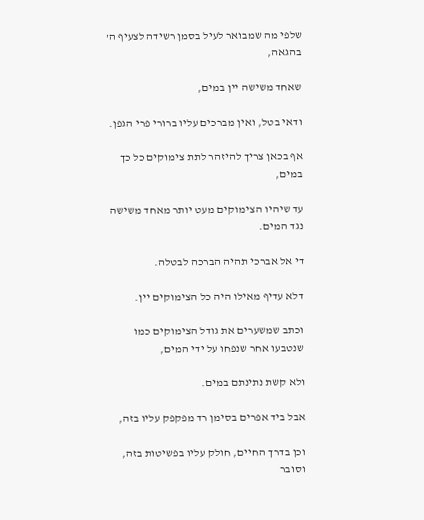שלפי מה שמבואר לעיל בסמן רשידה לצעיף ה' בהגאה,

שאחד משישה יין במים,

ודאי בטל, ואין מברכים עליו ברורי פרי הגפן.

אף בכאן צריך להיזהר לתת צימוקים כל כך במים,

עד שיהיו הצימוקים מעט יותר מאחד משישה נגד המים.

די אל אברכי תהיה הברכה לבטלה.

דלא עדיף מאילו היה כל הצימוקים יין.

וכתב שמשערים את גודל הצימוקים כמו שנטבעו אחר שנפחו על ידי המים,

ולא קשת נתינתם במים.

אבל ביד אפרים בסימן רד מפקפק עליו בזה,

וכן בדרך החיים, חולק עליו בפשיטות בזה, וסובר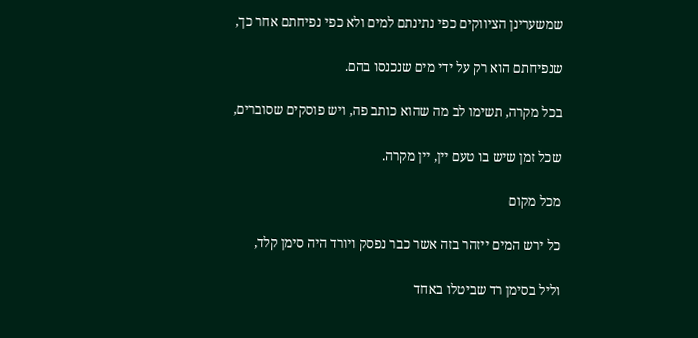שמשערינן הציווקים כפי נתינתם למים ולא כפי נפיחתם אחר כך,

שנפיחתם הוא רק על ידי מים שנכנסו בהם.

בכל מקרה, תשימו לב מה שהוא כותב פה, ויש פוסקים שסוברים,

שכל זמן שיש בו טעם יין, יין מקרה.

מכל מקום

כל ירש המים ייזהר בזה אשר כבר נפסק ויורד היה סימן קלד,

וליל בסימן רד שביטלו באחד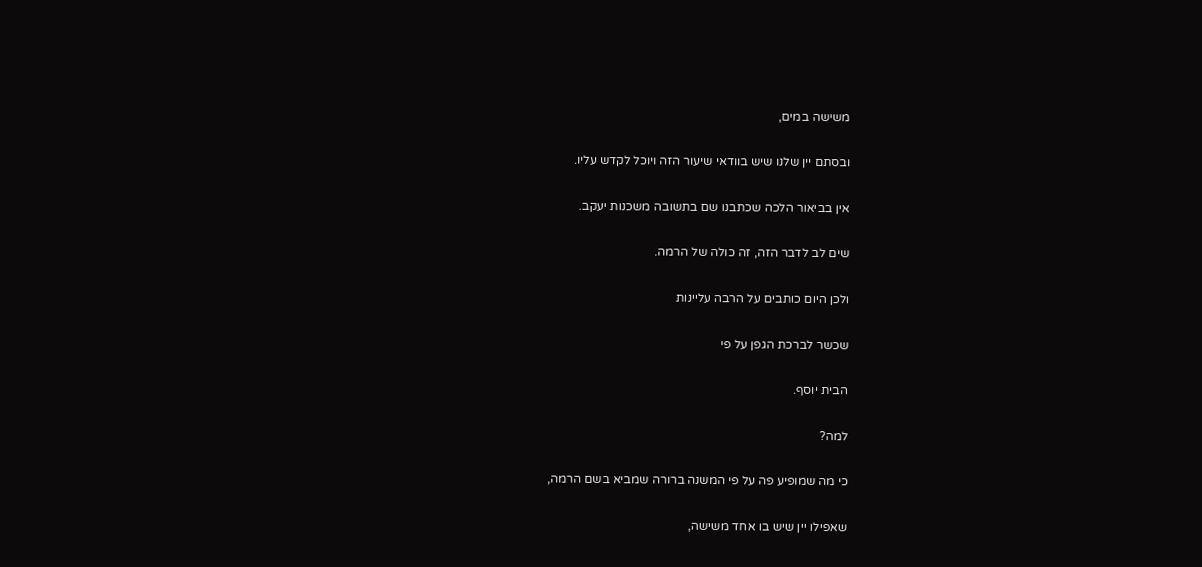משישה במים,

ובסתם יין שלנו שיש בוודאי שיעור הזה ויוכל לקדש עליו.

אין בביאור הלכה שכתבנו שם בתשובה משכנות יעקב.

שים לב לדבר הזה, זה כולה של הרמה.

ולכן היום כותבים על הרבה עליינות

שכשר לברכת הגפן על פי

הבית יוסף.

למה?

כי מה שמופיע פה על פי המשנה ברורה שמביא בשם הרמה,

שאפילו יין שיש בו אחד משישה,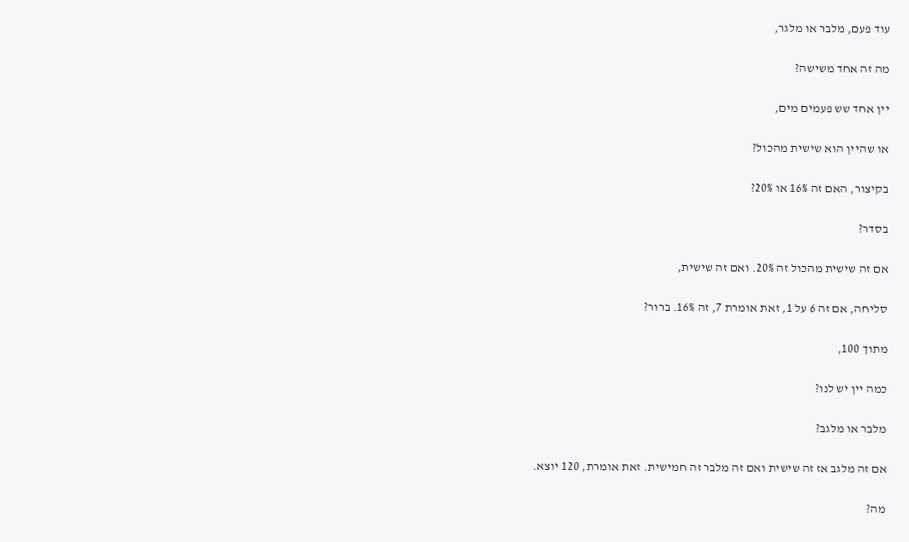עוד פעם, מלבר או מלגר,

מה זה אחד משישה?

יין אחד שש פעמים מים,

או שהיין הוא שישית מהכול?

בקיצור, האם זה 16% או 20%?

בסדר?

אם זה שישית מהכול זה 20%. ואם זה שישית,

סליחה, אם זה 6 על 1, זאת אומרת 7, זה 16%. ברור?

מתוך 100,

כמה יין יש לנו?

מלבר או מלגב?

אם זה מלגב אז זה שישית ואם זה מלבר זה חמישית. זאת אומרת, 120 יוצא.

מה?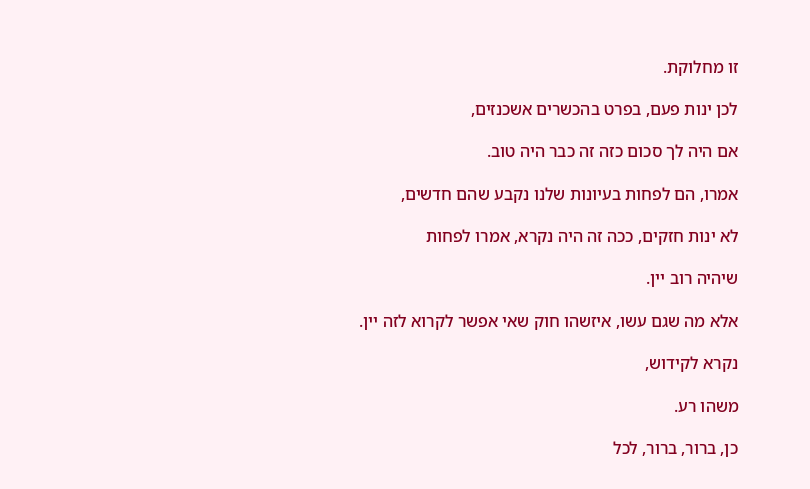זו מחלוקת.

לכן ינות פעם, בפרט בהכשרים אשכנזים,

אם היה לך סכום כזה זה כבר היה טוב.

אמרו, הם לפחות בעיונות שלנו נקבע שהם חדשים,

לא ינות חזקים, ככה זה היה נקרא, אמרו לפחות

שיהיה רוב יין.

אלא מה שגם עשו, איזשהו חוק שאי אפשר לקרוא לזה יין.

נקרא לקידוש,

משהו רע.

כן, ברור, ברור, לכל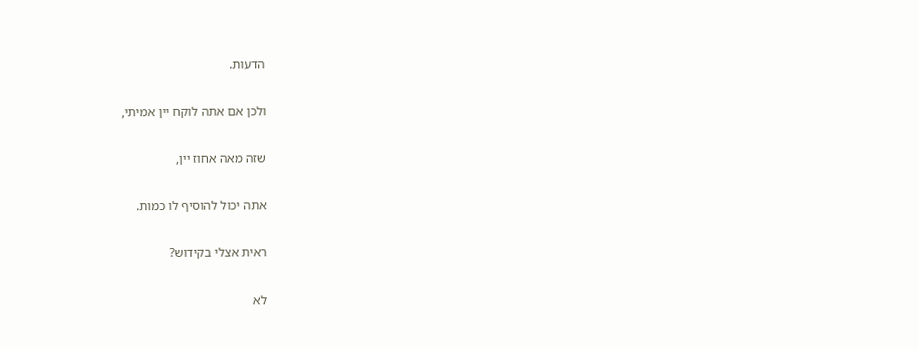הדעות.

ולכן אם אתה לוקח יין אמיתי,

שזה מאה אחוז יין,

אתה יכול להוסיף לו כמות.

ראית אצלי בקידוש?

לא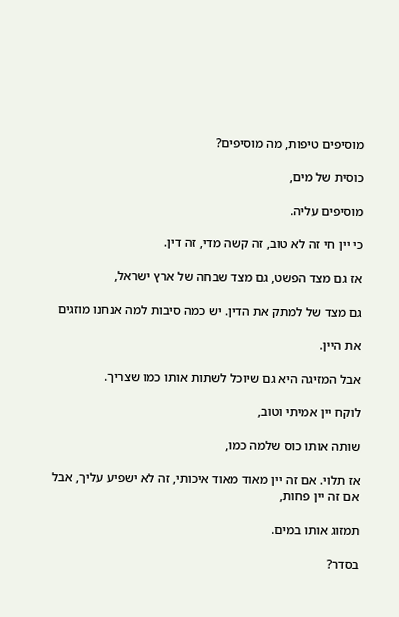מוסיפים טיפות, מה מוסיפים?

כוסית של מים,

מוסיפים עליה.

כי יין חי זה לא טוב, זה קשה מדי, זה דין.

אז גם מצד הפשט, גם מצד שבחה של ארץ ישראל,

גם מצד של למתק את הדין. יש כמה סיבות למה אנחנו מוזגים

את היין.

אבל המזיגה היא גם שיוכל לשתות אותו כמו שצריך.

לוקח יין אמיתי וטוב,

שותה אותו כוס שלמה כמו,

אז תלוי. אם זה יין מאוד מאוד איכותי, זה לא ישפיע עליך, אבל אם זה יין פחות,

תמזוג אותו במים.

בסדר?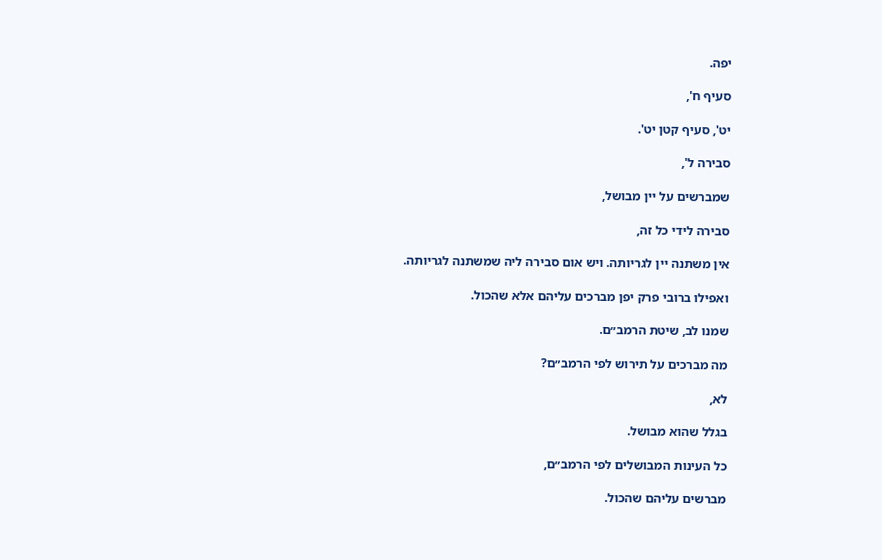יפה.

סעיף ח',

יט', סעיף קטן יט'.

סבירה ל',

שמברשים על יין מבושל,

סבירה לידי כל זה,

אין משתנה יין לגריותה. ויש אום סבירה ליה שמשתנה לגריותה.

ואפילו ברובי פרק יפן מברכים עליהם אלא שהכול.

שמנו לב, שיטת הרמב״ם.

מה מברכים על תירוש לפי הרמב״ם?

לא,

בגלל שהוא מבושל.

כל העינות המבושלים לפי הרמב״ם,

מברשים עליהם שהכול.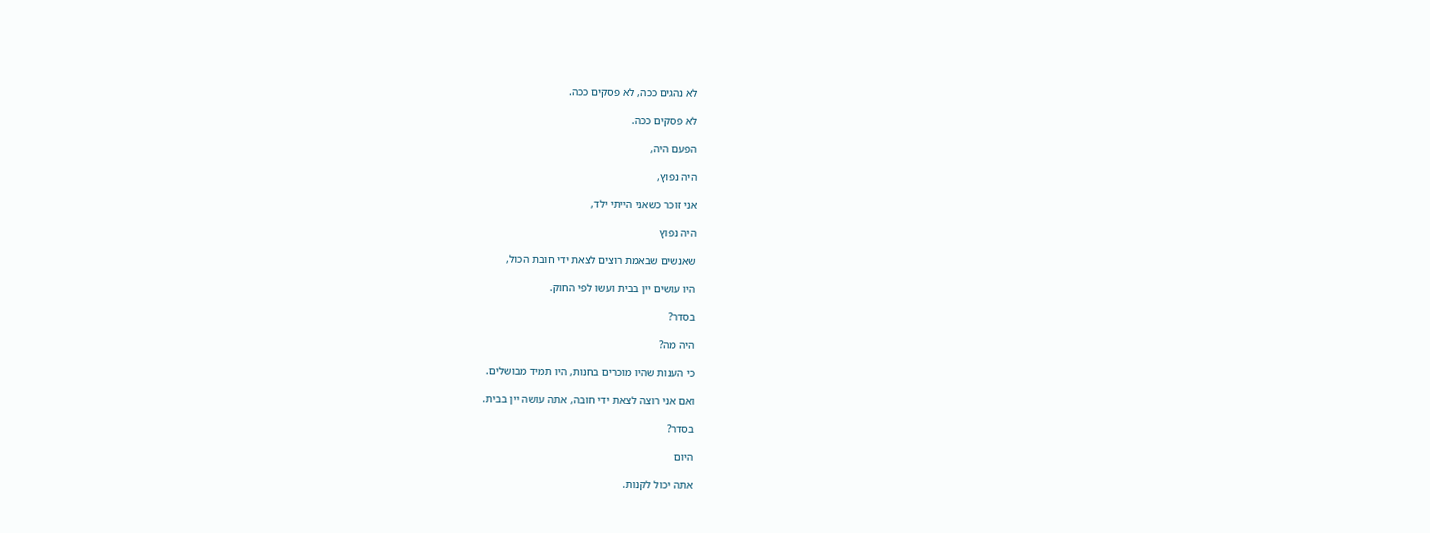לא נהגים ככה, לא פסקים ככה.

לא פסקים ככה.

הפעם היה,

היה נפוץ,

אני זוכר כשאני הייתי ילד,

היה נפוץ

שאנשים שבאמת רוצים לצאת ידי חובת הכול,

היו עושים יין בבית ועשו לפי החוק.

בסדר?

היה מה?

כי הענות שהיו מוכרים בחנות, היו תמיד מבושלים.

ואם אני רוצה לצאת ידי חובה, אתה עושה יין בבית.

בסדר?

היום

אתה יכול לקנות.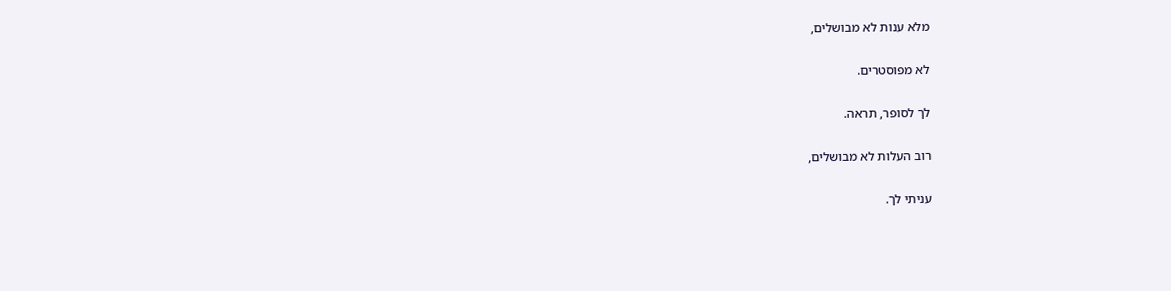מלא ענות לא מבושלים,

לא מפוסטרים.

לך לסופר, תראה.

רוב העלות לא מבושלים,

עניתי לך.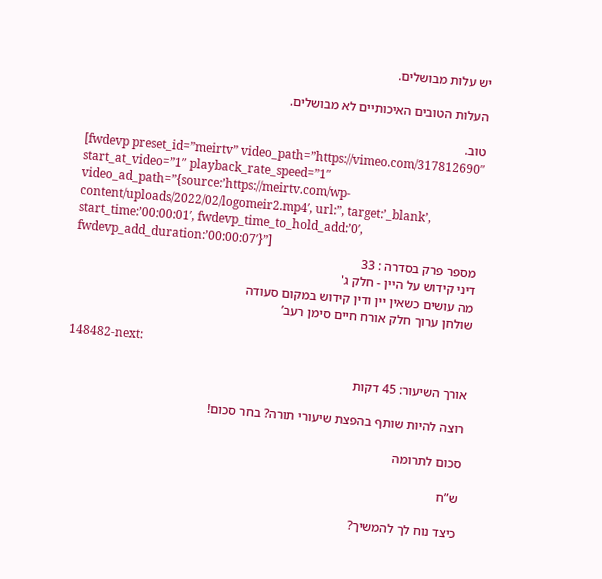יש עלות מבושלים.

העלות הטובים האיכותיים לא מבושלים.

טוב.
[fwdevp preset_id=”meirtv” video_path=”https://vimeo.com/317812690″ start_at_video=”1″ playback_rate_speed=”1″ video_ad_path=”{source:’https://meirtv.com/wp-content/uploads/2022/02/logomeir2.mp4′, url:”, target:’_blank’, start_time:’00:00:01′, fwdevp_time_to_hold_add:’0′, fwdevp_add_duration:’00:00:07′}”]
מספר פרק בסדרה : 33
דיני קידוש על היין - חלק ג'
מה עושים כשאין יין ודין קידוש במקום סעודה
שולחן ערוך חלק אורח חיים סימן רעב’

148482-next:

אורך השיעור: 45 דקות

רוצה להיות שותף בהפצת שיעורי תורה? בחר סכום!

סכום לתרומה

ש”ח

כיצד נוח לך להמשיך?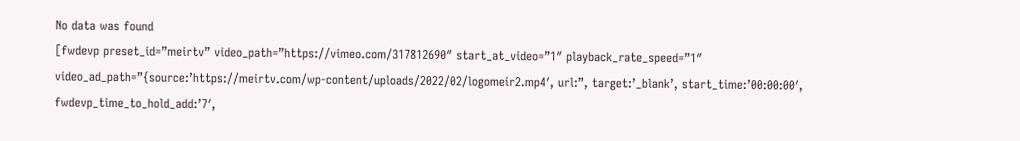No data was found
[fwdevp preset_id=”meirtv” video_path=”https://vimeo.com/317812690″ start_at_video=”1″ playback_rate_speed=”1″ video_ad_path=”{source:’https://meirtv.com/wp-content/uploads/2022/02/logomeir2.mp4′, url:”, target:’_blank’, start_time:’00:00:00′, fwdevp_time_to_hold_add:’7′,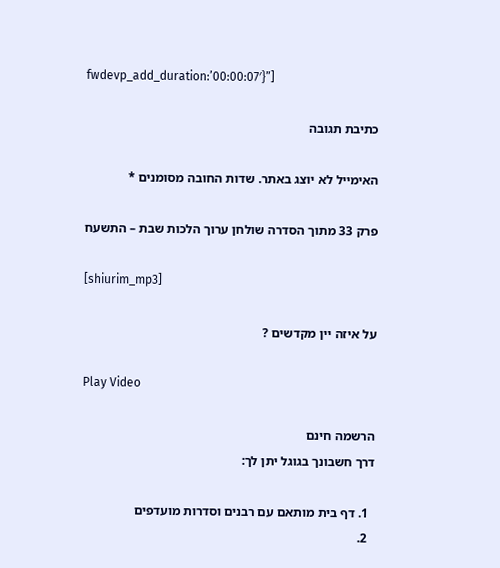fwdevp_add_duration:’00:00:07′}”]

כתיבת תגובה

האימייל לא יוצג באתר. שדות החובה מסומנים *

פרק 33 מתוך הסדרה שולחן ערוך הלכות שבת – התשעח

[shiurim_mp3]

על איזה יין מקדשים ?

Play Video

הרשמה חינם
דרך חשבונך בגוגל יתן לך:

  1. דף בית מותאם עם רבנים וסדרות מועדפים
  2.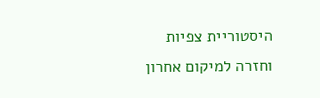היסטוריית צפיות וחזרה למיקום אחרון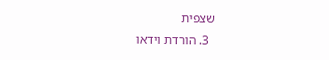שצפית
  3. הורדת וידאו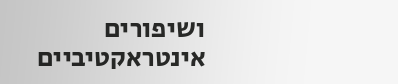ושיפורים אינטראקטיביים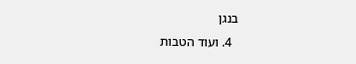בנגן
  4. ועוד הטבות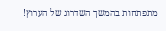מתפתחות בהמשך השדרוג של הערוץ!